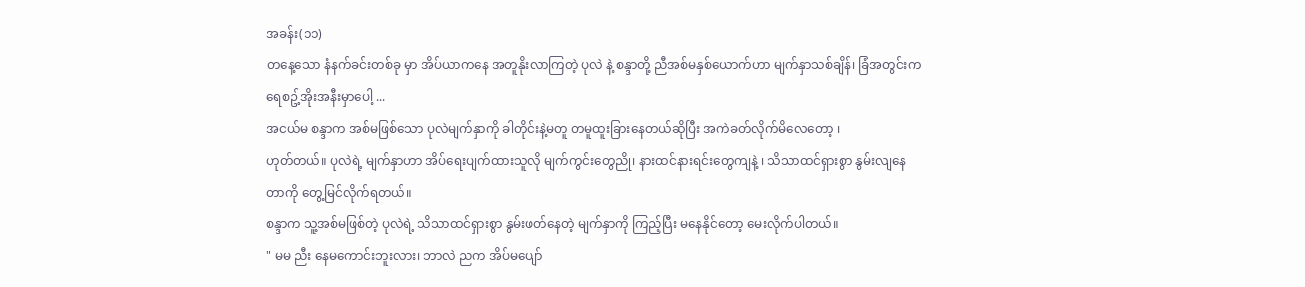အခန်း(၁၁)
တနေ့သော နံနက်ခင်းတစ်ခု မှာ အိပ်ယာကနေ အတူနိုးလာကြတဲ့ ပုလဲ နဲ့ စန္ဒာတို့ ညီအစ်မနှစ်ယောက်ဟာ မျက်နှာသစ်ချိန်၊ ခြံအတွင်းက ရေစဥ့်အိုးအနီးမှာပေါ့ ...
အငယ်မ စန္ဒာက အစ်မဖြစ်သော ပုလဲမျက်နှာကို ခါတိုင်းနဲ့မတူ တမူထူးခြားနေတယ်ဆိုပြီး အကဲခတ်လိုက်မိလေတော့ ၊
ဟုတ်တယ်။ ပုလဲရဲ့ မျက်နှာဟာ အိပ်ရေးပျက်ထားသူလို မျက်ကွင်းတွေညို၊ နားထင်နားရင်းတွေကျနဲ့ ၊ သိသာထင်ရှားစွာ နွမ်းလျနေတာကို တွေ့မြင်လိုက်ရတယ်။
စန္ဒာက သူ့အစ်မဖြစ်တဲ့ ပုလဲရဲ့ သိသာထင်ရှားစွာ နွမ်းဖတ်နေတဲ့ မျက်နှာကို ကြည့်ပြီး မနေနိုင်တော့ မေးလိုက်ပါတယ်။
" မမ ညီး နေမကောင်းဘူးလား၊ ဘာလဲ ညက အိပ်မပျော်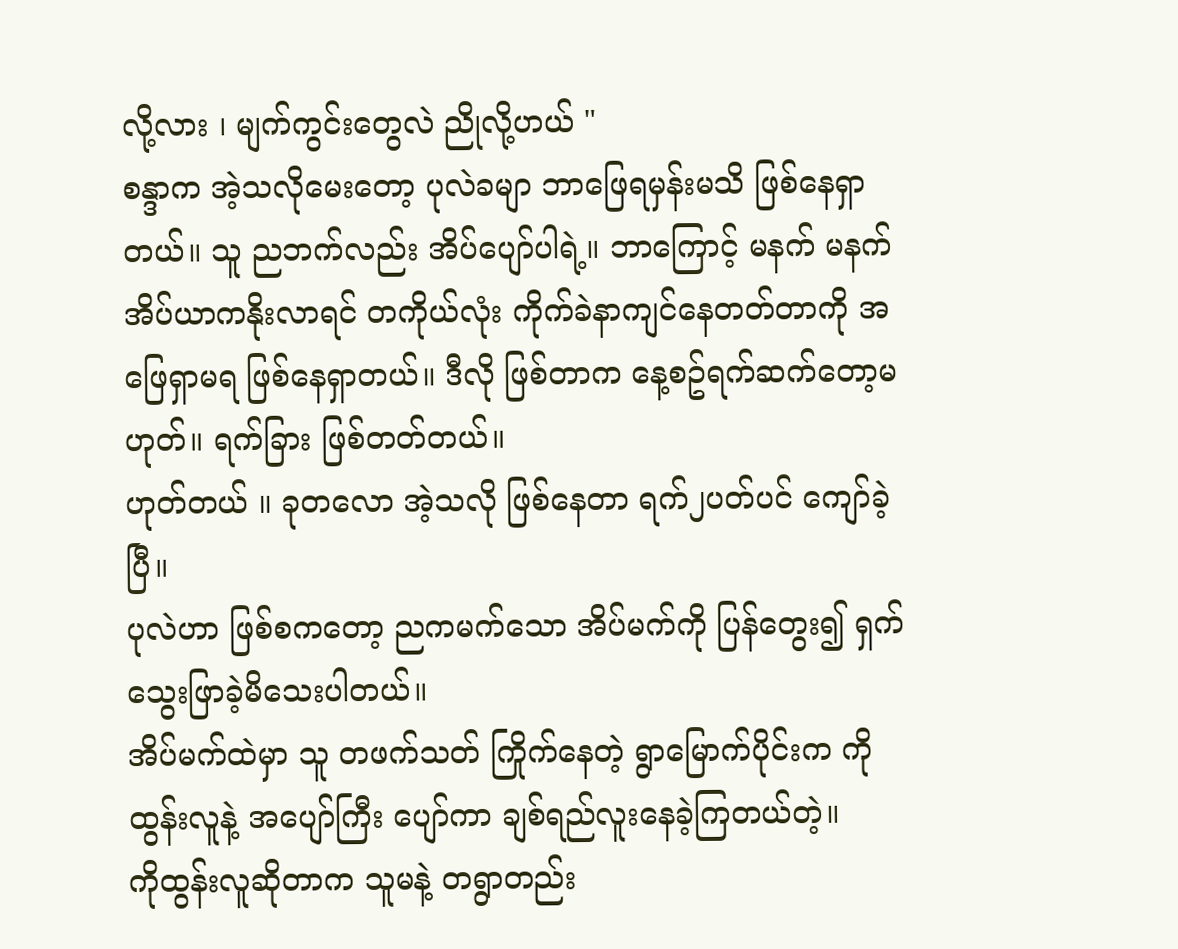လို့လား ၊ မျက်ကွင်းတွေလဲ ညိုလို့ဟယ် "
စန္ဒာက အဲ့သလိုမေးတော့ ပုလဲခမျာ ဘာဖြေရမှန်းမသိ ဖြစ်နေရှာတယ်။ သူ ညဘက်လည်း အိပ်ပျော်ပါရဲ့။ ဘာကြောင့် မနက် မနက် အိပ်ယာကနိုးလာရင် တကိုယ်လုံး ကိုက်ခဲနာကျင်နေတတ်တာကို အဖြေရှာမရ ဖြစ်နေရှာတယ်။ ဒီလို ဖြစ်တာက နေ့စဥ်ရက်ဆက်တော့မဟုတ်။ ရက်ခြား ဖြစ်တတ်တယ်။
ဟုတ်တယ် ။ ခုတလော အဲ့သလို ဖြစ်နေတာ ရက်၂ပတ်ပင် ကျော်ခဲ့ပြီ။
ပုလဲဟာ ဖြစ်စကတော့ ညကမက်သော အိပ်မက်ကို ပြန်တွေး၍ ရှက်သွေးဖြာခဲ့မိသေးပါတယ်။
အိပ်မက်ထဲမှာ သူ တဖက်သတ် ကြိုက်နေတဲ့ ရွာမြောက်ပိုင်းက ကိုထွန်းလူနဲ့ အပျော်ကြီး ပျော်ကာ ချစ်ရည်လူးနေခဲ့ကြတယ်တဲ့။
ကိုထွန်းလူဆိုတာက သူမနဲ့ တရွာတည်း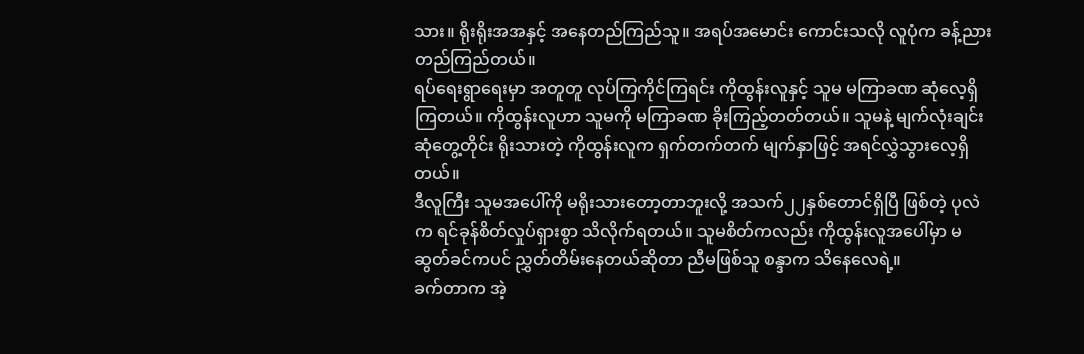သား။ ရိုးရိုးအအနှင့် အနေတည်ကြည်သူ။ အရပ်အမောင်း ကောင်းသလို လူပုံက ခန့်ညားတည်ကြည်တယ်။
ရပ်ရေးရွာရေးမှာ အတူတူ လုပ်ကြကိုင်ကြရင်း ကိုထွန်းလူနှင့် သူမ မကြာခဏ ဆုံလေ့ရှိကြတယ်။ ကိုထွန်းလူဟာ သူမကို မကြာခဏ ခိုးကြည့်တတ်တယ်။ သူမနဲ့ မျက်လုံးချင်း ဆုံတွေ့တိုင်း ရိုးသားတဲ့ ကိုထွန်းလူက ရှက်တက်တက် မျက်နှာဖြင့် အရင်လွှဲသွားလေ့ရှိတယ်။
ဒီလူကြီး သူမအပေါ်ကို မရိုးသားတော့တာဘူးလို့ အသက်၂၂နှစ်တောင်ရှိပြီ ဖြစ်တဲ့ ပုလဲက ရင်ခုန်စိတ်လှုပ်ရှားစွာ သိလိုက်ရတယ်။ သူမစိတ်ကလည်း ကိုထွန်းလူအပေါ်မှာ မဆွတ်ခင်ကပင် ညွှတ်တိမ်းနေတယ်ဆိုတာ ညီမဖြစ်သူ စန္ဒာက သိနေလေရဲ့။
ခက်တာက အဲ့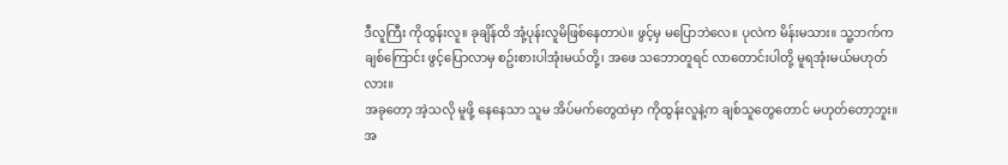ဒီလူကြီး ကိုထွန်းလူ။ ခုချိန်ထိ အုံ့ပုန်းလူမိဖြစ်နေတာပဲ။ ဖွင့်မှ မပြောဘဲလေ။ ပုလဲက မိန်းမသား။ သူ့ဘက်က ချစ်ကြောင်း ဖွင့်ပြောလာမှ စဥ်းစားပါအုံးမယ်တို့၊ အဖေ သဘောတူရင် လာတောင်းပါတို့ မူရအုံးမယ်မဟုတ်လား။
အခုတော့ အဲ့သလို မူဖို့ နေနေသာ သူမ အိပ်မက်တွေထဲမှာ ကိုထွန်းလူနဲ့က ချစ်သူတွေတောင် မဟုတ်တော့ဘူး။ အ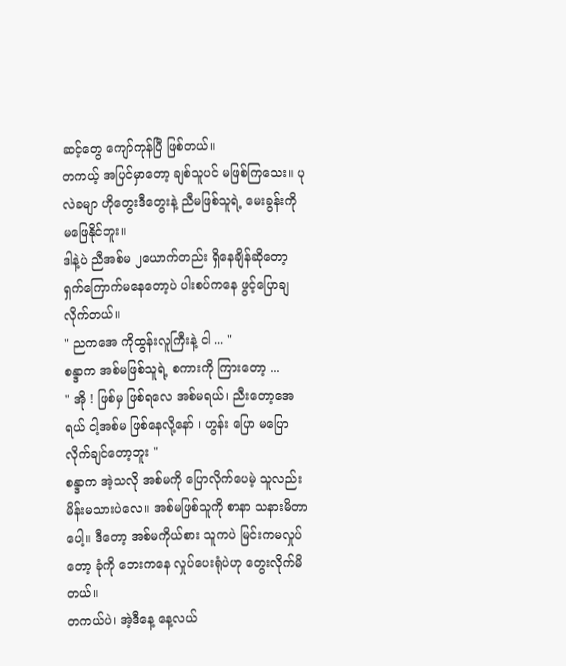ဆင့်တွေ ကျော်ကုန်ပြီ ဖြစ်တယ်။
တကယ့် အပြင်မှာတော့ ချစ်သူပင် မဖြစ်ကြသေး။ ပုလဲခမျာ ဟိုတွေးဒီတွေးနဲ့ ညီမဖြစ်သူရဲ့ မေးခွန်းကို မဖြေနိုင်ဘူး။
ဒါနဲ့ပဲ ညီအစ်မ ၂ယောက်တည်း ရှိနေချိန်ဆိုတော့ ရှက်ကြောက်မနေတော့ပဲ ပါးစပ်ကနေ ဖွင့်ပြောချလိုက်တယ်။
" ညကအေ ကိုထွန်းလူကြီးနဲ့ ငါ ... "
စန္ဒာက အစ်မဖြစ်သူရဲ့ စကားကို ကြားတော့ ...
" အို ! ဖြစ်မှ ဖြစ်ရလေ အစ်မရယ်၊ ညီးတော့အေရယ် ငါ့အစ်မ ဖြစ်နေလို့နော် ၊ ဟွန်း ပြော မပြောလိုက်ချင်တော့ဘူး "
စန္ဒာက အဲ့သလို အစ်မကို ပြောလိုက်ပေမဲ့ သူလည်း မိန်းမသားပဲလေ။ အစ်မဖြစ်သူကို စာနာ သနားမိတာပေါ့။ ဒီတော့ အစ်မကိုယ်စား သူကပဲ မြင်းကမလှုပ်တော့ ခုံကို ဘေးကနေ လှုပ်ပေးရုံပဲဟု တွေးလိုက်မိတယ်။
တကယ်ပဲ၊ အဲ့ဒီနေ့ နေ့လယ်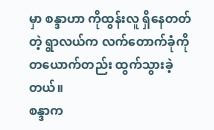မှာ စန္ဒာဟာ ကိုထွန်းလူ ရှိနေတတ်တဲ့ ရွာလယ်က လက်တောက်ခုံကို တယောက်တည်း ထွက်သွားခဲ့တယ်။
စန္ဒာက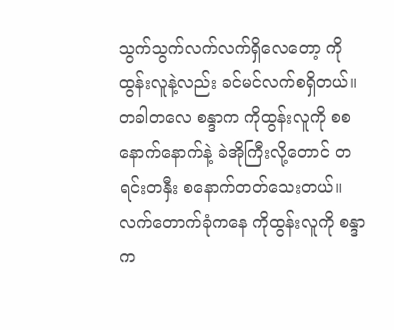သွက်သွက်လက်လက်ရှိလေတော့ ကိုထွန်းလူနဲ့လည်း ခင်မင်လက်စရှိတယ်။ တခါတလေ စန္ဒာက ကိုထွန်းလူကို စစနောက်နောက်နဲ့ ခဲအိုကြီးလို့တောင် တရင်းတနှီး စနောက်တတ်သေးတယ်။
လက်တောက်ခုံကနေ ကိုထွန်းလူကို စန္ဒာက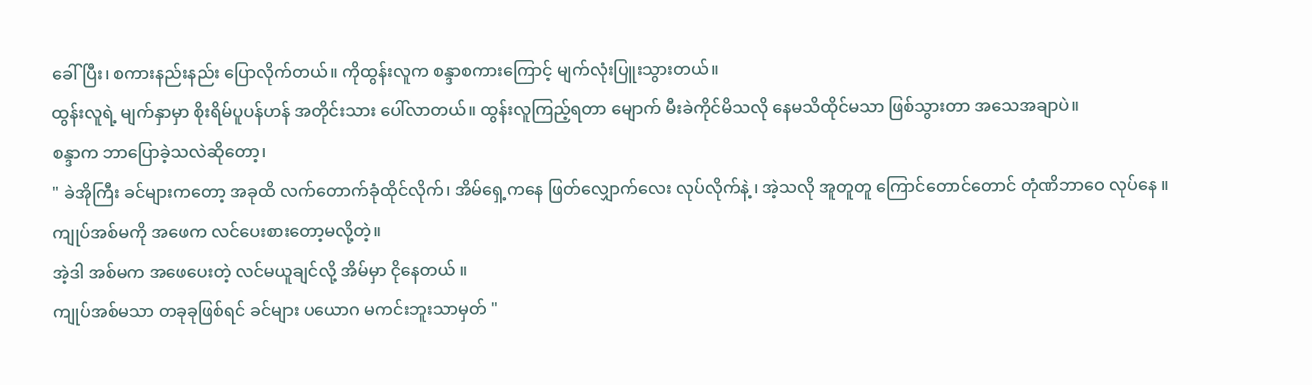ခေါ်ပြီး၊ စကားနည်းနည်း ပြောလိုက်တယ်။ ကိုထွန်းလူက စန္ဒာစကားကြောင့် မျက်လုံးပြူးသွားတယ်။
ထွန်းလူရဲ့ မျက်နှာမှာ စိုးရိမ်ပူပန်ဟန် အတိုင်းသား ပေါ်လာတယ်။ ထွန်းလူကြည့်ရတာ မျောက် မီးခဲကိုင်မိသလို နေမသိထိုင်မသာ ဖြစ်သွားတာ အသေအချာပဲ။
စန္ဒာက ဘာပြောခဲ့သလဲဆိုတော့၊
" ခဲအိုကြီး ခင်များကတော့ အခုထိ လက်တောက်ခုံထိုင်လိုက်၊ အိမ်ရှေ့ကနေ ဖြတ်လျှောက်လေး လုပ်လိုက်နဲ့ ၊ အဲ့သလို အူတူတူ ကြောင်တောင်တောင် တုံဏိဘာဝေ လုပ်နေ ။ ကျုပ်အစ်မကို အဖေက လင်ပေးစားတော့မလို့တဲ့။
အဲ့ဒါ အစ်မက အဖေပေးတဲ့ လင်မယူချင်လို့ အိမ်မှာ ငိုနေတယ် ။
ကျုပ်အစ်မသာ တခုခုဖြစ်ရင် ခင်များ ပယောဂ မကင်းဘူးသာမှတ် "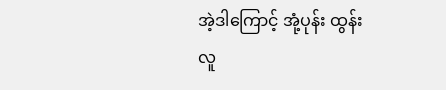အဲ့ဒါကြောင့် အုံ့ပုန်း ထွန်းလူ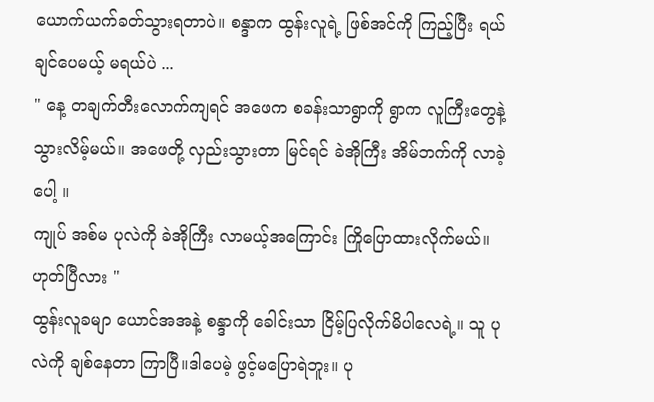ယောက်ယက်ခတ်သွားရတာပဲ။ စန္ဒာက ထွန်းလူရဲ့ ဖြစ်အင်ကို ကြည့်ပြီး ရယ်ချင်ပေမယ့် မရယ်ပဲ ...
" နေ့ တချက်တီးလောက်ကျရင် အဖေက စခန်းသာရွာကို ရွာက လူကြီးတွေနဲ့ သွားလိမ့်မယ်။ အဖေတို့ လှည်းသွားတာ မြင်ရင် ခဲအိုကြီး အိမ်ဘက်ကို လာခဲ့ပေါ့ ။
ကျုပ် အစ်မ ပုလဲကို ခဲအိုကြီး လာမယ့်အကြောင်း ကြိုပြောထားလိုက်မယ်။ ဟုတ်ပြီလား "
ထွန်းလူခမျာ ယောင်အအနဲ့ စန္ဒာကို ခေါင်းသာ ငြိမ့်ပြလိုက်မိပါလေရဲ့။ သူ ပုလဲကို ချစ်နေတာ ကြာပြီ။ဒါပေမဲ့ ဖွင့်မပြောရဲဘူး။ ပု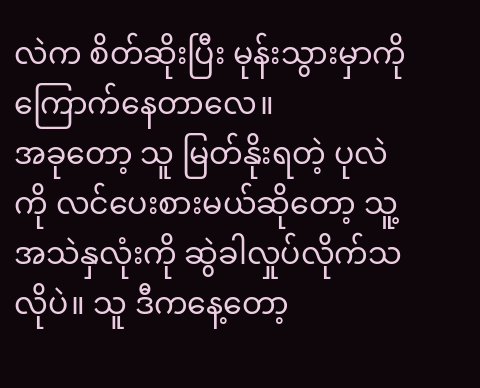လဲက စိတ်ဆိုးပြီး မုန်းသွားမှာကို ကြောက်နေတာလေ။
အခုတော့ သူ မြတ်နိုးရတဲ့ ပုလဲကို လင်ပေးစားမယ်ဆိုတော့ သူ့အသဲနှလုံးကို ဆွဲခါလှုပ်လိုက်သလိုပဲ။ သူ ဒီကနေ့တော့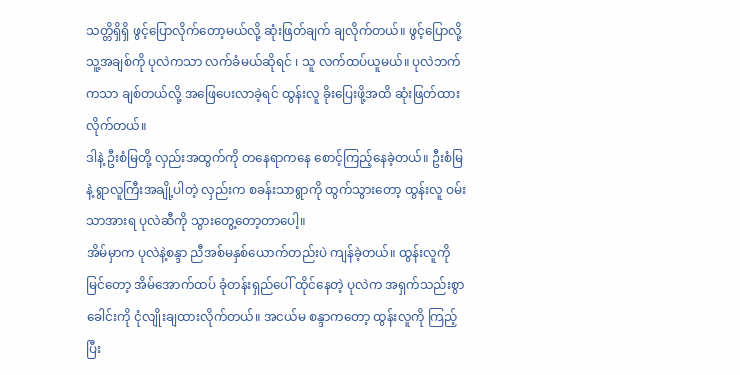သတ္တိရှိရှိ ဖွင့်ပြောလိုက်တော့မယ်လို့ ဆုံးဖြတ်ချက် ချလိုက်တယ်။ ဖွင့်ပြောလို့ သူ့အချစ်ကို ပုလဲကသာ လက်ခံမယ်ဆိုရင် ၊ သူ လက်ထပ်ယူမယ်။ ပုလဲဘက်ကသာ ချစ်တယ်လို့ အဖြေပေးလာခဲ့ရင် ထွန်းလူ ခိုးပြေးဖို့အထိ ဆုံးဖြတ်ထားလိုက်တယ်။
ဒါနဲ့ ဦးစံမြတို့ လှည်းအထွက်ကို တနေရာကနေ စောင့်ကြည့်နေခဲ့တယ်။ ဦးစံမြနဲ့ ရွာလူကြီးအချို့ပါတဲ့ လှည်းက စခန်းသာရွာကို ထွက်သွားတော့ ထွန်းလူ ဝမ်းသာအားရ ပုလဲဆီကို သွားတွေ့တော့တာပေါ့။
အိမ်မှာက ပုလဲနဲ့စန္ဒာ ညီအစ်မနှစ်ယောက်တည်းပဲ ကျန်ခဲ့တယ်။ ထွန်းလူကို မြင်တော့ အိမ်အောက်ထပ် ခုံတန်းရှည်ပေါ် ထိုင်နေတဲ့ ပုလဲက အရှက်သည်းစွာ ခေါင်းကို ငုံလျိုးချထားလိုက်တယ်။ အငယ်မ စန္ဒာကတော့ ထွန်းလူကို ကြည့်ပြီး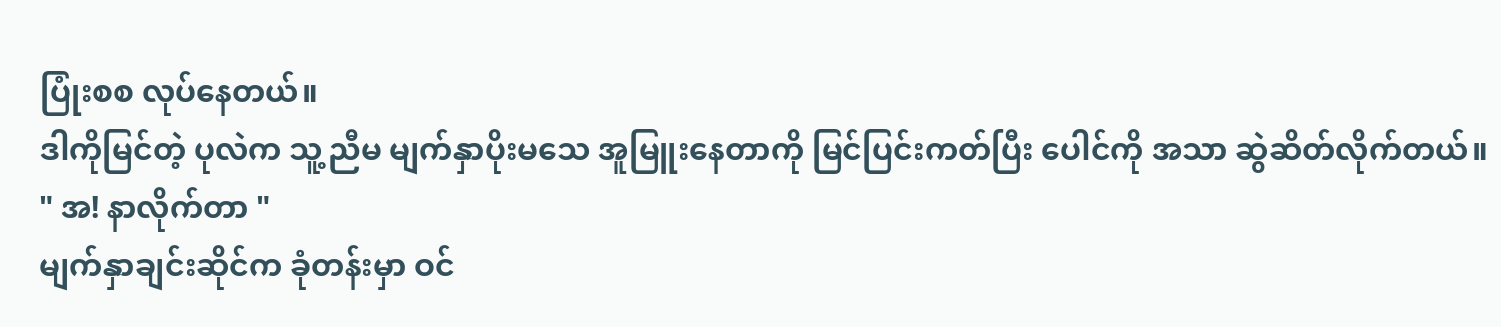ပြုံးစစ လုပ်နေတယ်။
ဒါကိုမြင်တဲ့ ပုလဲက သူ့ညီမ မျက်နှာပိုးမသေ အူမြူးနေတာကို မြင်ပြင်းကတ်ပြီး ပေါင်ကို အသာ ဆွဲဆိတ်လိုက်တယ်။
" အ! နာလိုက်တာ "
မျက်နှာချင်းဆိုင်က ခုံတန်းမှာ ဝင်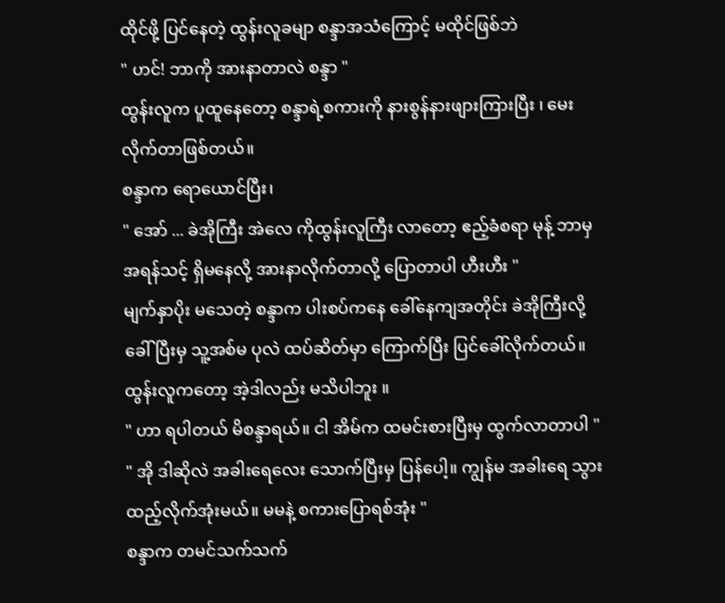ထိုင်ဖို့ ပြင်နေတဲ့ ထွန်းလူခမျာ စန္ဒာအသံကြောင့် မထိုင်ဖြစ်ဘဲ
" ဟင်! ဘာကို အားနာတာလဲ စန္ဒာ "
ထွန်းလူက ပူထူနေတော့ စန္ဒာရဲ့စကားကို နားစွန်နားဖျားကြားပြီး ၊ မေးလိုက်တာဖြစ်တယ်။
စန္ဒာက ရောယောင်ပြီး၊
" အော် ... ခဲအိုကြီး အဲလေ ကိုထွန်းလူကြီး လာတော့ ဧည့်ခံစရာ မုန့် ဘာမှ အရန်သင့် ရှိမနေလို့ အားနာလိုက်တာလို့ ပြောတာပါ ဟီးဟီး "
မျက်နှာပိုး မသေတဲ့ စန္ဒာက ပါးစပ်ကနေ ခေါ်နေကျအတိုင်း ခဲအိုကြီးလို့ ခေါ်ပြီးမှ သူ့အစ်မ ပုလဲ ထပ်ဆိတ်မှာ ကြောက်ပြီး ပြင်ခေါ်လိုက်တယ်။ ထွန်းလူကတော့ အဲ့ဒါလည်း မသိပါဘူး ။
" ဟာ ရပါတယ် မိစန္ဒာရယ်။ ငါ အိမ်က ထမင်းစားပြီးမှ ထွက်လာတာပါ "
" အို ဒါဆိုလဲ အခါးရေလေး သောက်ပြီးမှ ပြန်ပေါ့။ ကျွန်မ အခါးရေ သွားထည့်လိုက်အုံးမယ်။ မမနဲ့ စကားပြောရစ်အုံး "
စန္ဒာက တမင်သက်သက်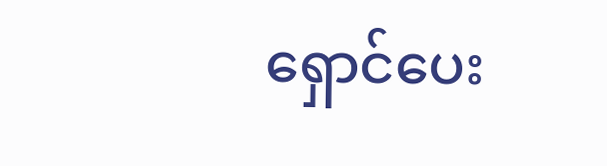ရှောင်ပေး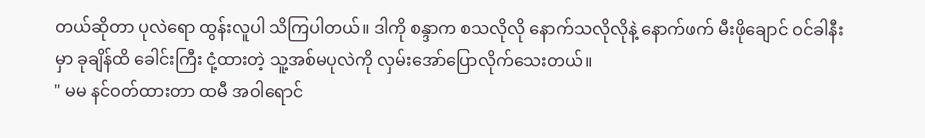တယ်ဆိုတာ ပုလဲရော ထွန်းလူပါ သိကြပါတယ်။ ဒါကို စန္ဒာက စသလိုလို နောက်သလိုလိုနဲ့ နောက်ဖက် မီးဖိုချောင် ဝင်ခါနီးမှာ ခုချိန်ထိ ခေါင်းကြီး ငုံ့ထားတဲ့ သူ့အစ်မပုလဲကို လှမ်းအော်ပြောလိုက်သေးတယ်။
" မမ နင်ဝတ်ထားတာ ထမီ အဝါရောင်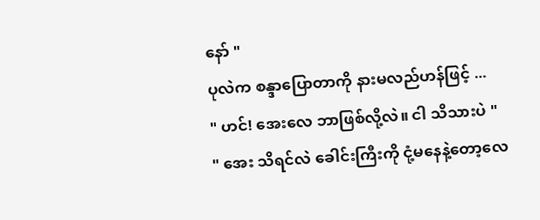နော် "
ပုလဲက စန္ဒာပြောတာကို နားမလည်ဟန်ဖြင့် ...
" ဟင်! အေးလေ ဘာဖြစ်လို့လဲ။ ငါ သိသားပဲ "
" အေး သိရင်လဲ ခေါင်းကြီးကို ငုံ့မနေနဲ့တော့လေ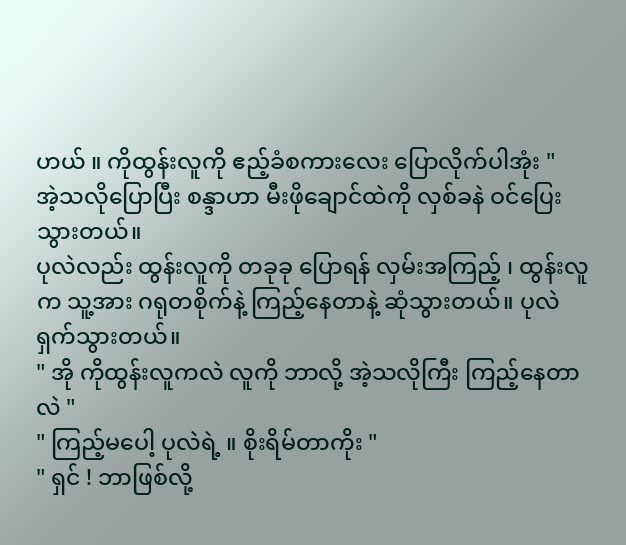ဟယ် ။ ကိုထွန်းလူကို ဧည့်ခံစကားလေး ပြောလိုက်ပါအုံး "
အဲ့သလိုပြောပြီး စန္ဒာဟာ မီးဖိုချောင်ထဲကို လှစ်ခနဲ ဝင်ပြေးသွားတယ်။
ပုလဲလည်း ထွန်းလူကို တခုခု ပြောရန် လှမ်းအကြည့် ၊ ထွန်းလူက သူ့အား ဂရုတစိုက်နဲ့ ကြည့်နေတာနဲ့ ဆုံသွားတယ်။ ပုလဲ ရှက်သွားတယ်။
" အို ကိုထွန်းလူကလဲ လူကို ဘာလို့ အဲ့သလိုကြီး ကြည့်နေတာလဲ "
" ကြည့်မပေါ့ ပုလဲရဲ့ ။ စိုးရိမ်တာကိုး "
" ရှင် ! ဘာဖြစ်လို့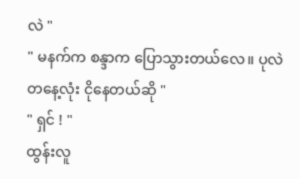လဲ "
" မနက်က စန္ဒာက ပြောသွားတယ်လေ။ ပုလဲ တနေ့လုံး ငိုနေတယ်ဆို "
" ရှင် ! "
ထွန်းလူ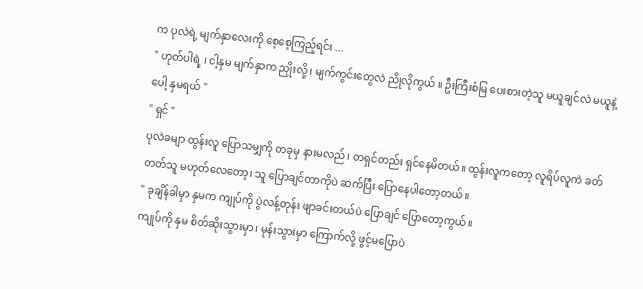က ပုလဲရဲ့ မျက်နှာလေးကို စေ့စေ့ကြည့်ရင်း ...
" ဟုတ်ပါရဲ့ ၊ ငါ့နှမ မျက်နှာက ညှိုးလို့ ၊ မျက်ကွင်းတွေလဲ ညိုလိုကွယ် ။ ဦးကြီးစံမြ ပေးစားတဲ့သူ မယူချင်လဲ မယူနဲ့ပေါ့ နှမရယ် "
" ရှင် "
ပုလဲခမျာ ထွန်းလူ ပြောသမျှကို တခုမှ နားမလည်၊ တရှင်တည်း ရှင်နေမိတယ်။ ထွန်းလူကတော့ လူရိပ်လူကဲ ခတ်တတ်သူ မဟုတ်လေတော့၊ သူ ပြောချင်တာကိုပဲ ဆက်ပြီး ပြောနေပါတော့တယ်။
" ခုချိန်ခါမှာ နှမက ကျုပ်ကို ပွဲလန့်တုန်း ဖျာခင်းတယ်ပဲ ပြောချင် ပြောတော့ကွယ်။
ကျုပ်ကို နှမ စိတ်ဆိုးသွားမှာ၊ မုန်းသွားမှာ ကြောက်လို့ ဖွင့်မပြောပဲ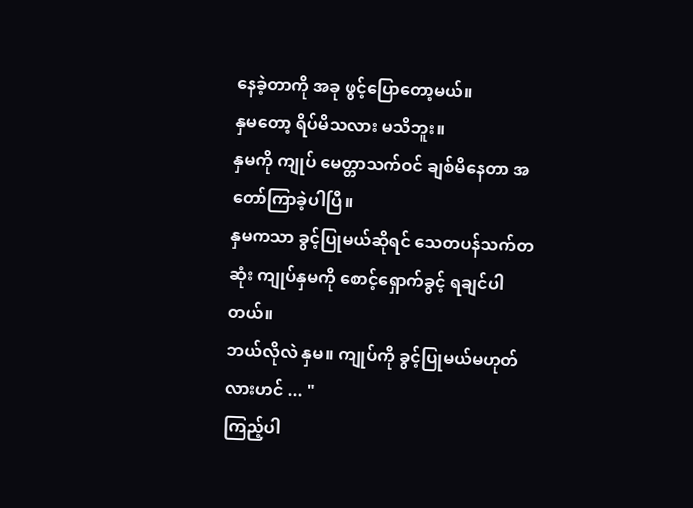နေခဲ့တာကို အခု ဖွင့်ပြောတော့မယ်။
နှမတော့ ရိပ်မိသလား မသိဘူး။
နှမကို ကျုပ် မေတ္တာသက်ဝင် ချစ်မိနေတာ အတော်ကြာခဲ့ပါပြီ။
နှမကသာ ခွင့်ပြုမယ်ဆိုရင် သေတပန်သက်တဆုံး ကျုပ်နှမကို စောင့်ရှောက်ခွင့် ရချင်ပါတယ်။
ဘယ်လိုလဲ နှမ။ ကျုပ်ကို ခွင့်ပြုမယ်မဟုတ်လားဟင် ... "
ကြည့်ပါ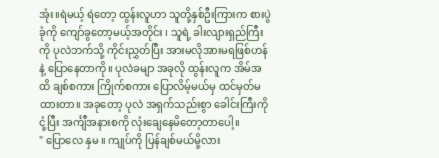အုံး။ရဲမယ့် ရဲတော့ ထွန်းလူဟာ သူတို့နှစ်ဦးကြားက စားပွဲခုံကို ကျော်ခွတော့မယ့်အတိုင်း ၊ သူရဲ့ ခါးလျားရှည်ကြီးကို ပုလဲဘက်သို့ ကိုင်းညွှတ်ပြီး အားမလိုအားမရဖြစ်ဟန်နဲ့ ပြောနေတာကို။ ပုလဲခမျာ အခုလို ထွန်းလူက အိမ်အထိ ချစ်စကား ကြိုက်စကား ပြောလိမ့်မယ်မှ ထင်မှတ်မထားတာ။ အခုတော့ ပုလဲ အရှက်သည်းစွာ ခေါင်းကြီးကို ငုံ့ပြီး အင်္ကျီအနားစကို လုံးချေနေမိတော့တာပေါ့။
" ပြောလေ နှမ ။ ကျုပ်ကို ပြန်ချစ်မယ်မို့လား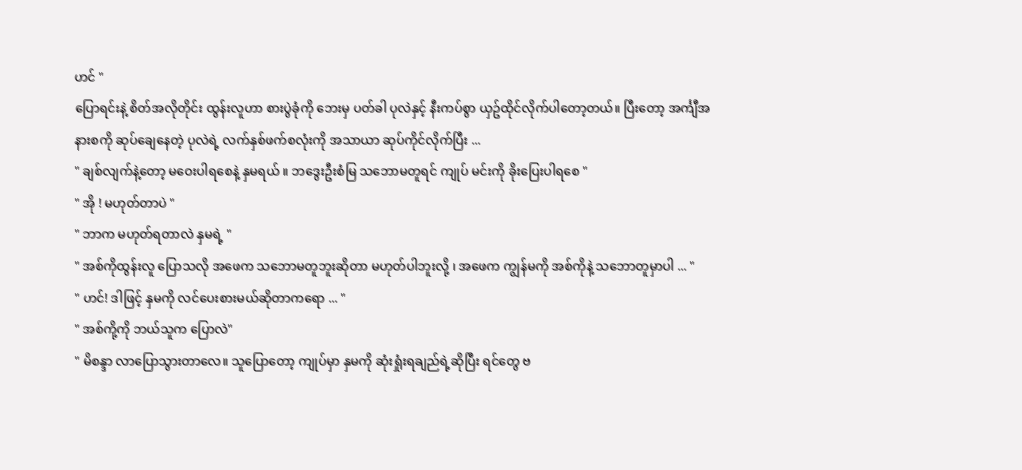ဟင် "
ပြောရင်းနဲ့ စိတ်အလိုတိုင်း ထွန်းလူဟာ စားပွဲခုံကို ဘေးမှ ပတ်ခါ ပုလဲနှင့် နီးကပ်စွာ ယှဥ်ထိုင်လိုက်ပါတော့တယ်။ ပြီးတော့ အင်္ကျီအနားစကို ဆုပ်ချေနေတဲ့ ပုလဲရဲ့ လက်နှစ်ဖက်စလုံးကို အသာယာ ဆုပ်ကိုင်လိုက်ပြီး ...
" ချစ်လျက်နဲ့တော့ မဝေးပါရစေနဲ့ နှမရယ် ။ ဘဒွေးဦးစံမြ သဘောမတူရင် ကျုပ် မင်းကို ခိုးပြေးပါရစေ "
" အို ! မဟုတ်တာပဲ "
" ဘာက မဟုတ်ရတာလဲ နှမရဲ့ "
" အစ်ကိုထွန်းလူ ပြောသလို အဖေက သဘောမတူဘူးဆိုတာ မဟုတ်ပါဘူးလို့ ၊ အဖေက ကျွန်မကို အစ်ကိုနဲ့ သဘောတူမှာပါ ... "
" ဟင်! ဒါဖြင့် နှမကို လင်ပေးစားမယ်ဆိုတာကရော ... "
" အစ်ကို့ကို ဘယ်သူက ပြောလဲ"
" မိစန္ဒာ လာပြောသွားတာလေ။ သူပြောတော့ ကျုပ်မှာ နှမကို ဆုံးရှုံးရချည်ရဲ့ဆိုပြီး ရင်တွေ ဗ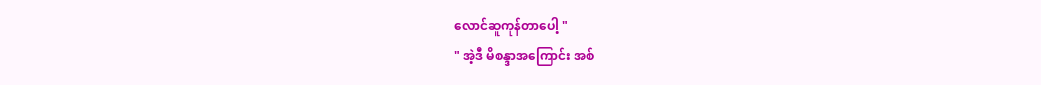လောင်ဆူကုန်တာပေါ့ "
" အဲ့ဒီ မိစန္ဒာအကြောင်း အစ်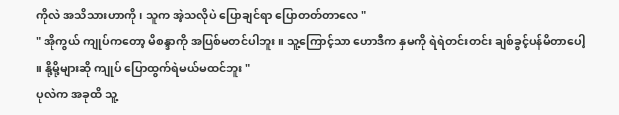ကိုလဲ အသိသားဟာကို ၊ သူက အဲ့သလိုပဲ ပြောချင်ရာ ပြောတတ်တာလေ "
" အိုကွယ် ကျုပ်ကတော့ မိစန္ဒာကို အပြစ်မတင်ပါဘူး။ သူ့ကြောင့်သာ ဟောဒီက နှမကို ရဲရဲတင်းတင်း ချစ်ခွင့်ပန်မိတာပေါ့ ။ နို့မို့များဆို ကျုပ် ပြောထွက်ရဲမယ်မထင်ဘူး "
ပုလဲက အခုထိ သူ့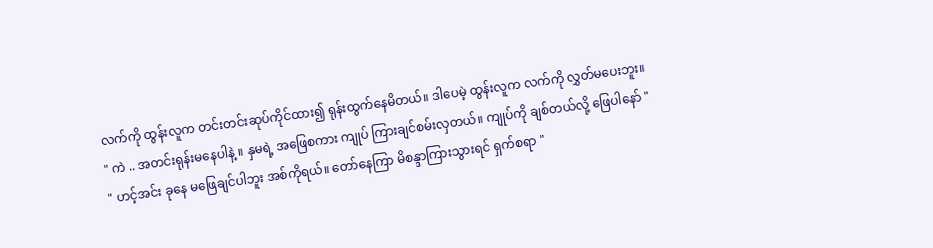လက်ကို ထွန်းလူက တင်းတင်းဆုပ်ကိုင်ထား၍ ရုန်းထွက်နေမိတယ်။ ဒါပေမဲ့ ထွန်းလူက လက်ကို လွှတ်မပေးဘူး။
" ကဲ .. အတင်းရုန်းမနေပါနဲ့ ။ နှမရဲ့ အဖြေစကား ကျုပ် ကြားချင်စမ်းလှတယ်။ ကျုပ်ကို ချစ်တယ်လို့ ဖြေပါနော် "
" ဟင့်အင်း ခုနေ မဖြေချင်ပါဘူး အစ်ကိုရယ်။ တော်နေကြာ မိစန္ဒာကြားသွားရင် ရှက်စရာ "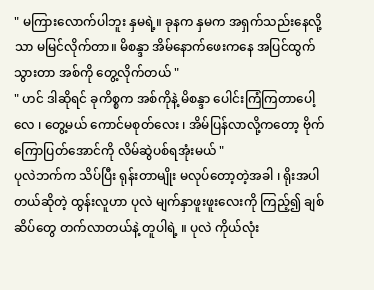" မကြားလောက်ပါဘူး နှမရဲ့။ ခုနက နှမက အရှက်သည်းနေလို့သာ မမြင်လိုက်တာ။ မိစန္ဒာ အိမ်နောက်ဖေးကနေ အပြင်ထွက်သွားတာ အစ်ကို တွေ့လိုက်တယ် "
" ဟင် ဒါဆိုရင် ခုကိစ္စက အစ်ကိုနဲ့ မိစန္ဒာ ပေါင်းကြံကြတာပေါ့လေ ၊ တွေ့မယ် ကောင်မစုတ်လေး ၊ အိမ်ပြန်လာလို့ကတော့ ဗိုက်ကြောပြတ်အောင်ကို လိမ်ဆွဲပစ်ရအုံးမယ် "
ပုလဲဘက်က သိပ်ပြီး ရုန်းတာမျိုး မလုပ်တော့တဲ့အခါ ၊ ရိုးအပါတယ်ဆိုတဲ့ ထွန်းလူဟာ ပုလဲ မျက်နှာဖူးဖူးလေးကို ကြည့်၍ ချစ်ဆိပ်တွေ တက်လာတယ်နဲ့ တူပါရဲ့ ။ ပုလဲ ကိုယ်လုံး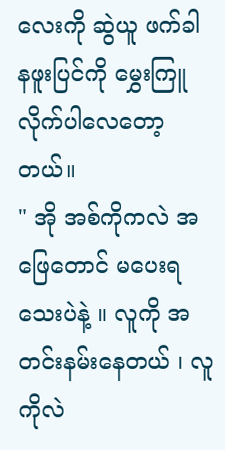လေးကို ဆွဲယူ ဖက်ခါ နဖူးပြင်ကို မွှေးကြူလိုက်ပါလေတော့တယ်။
" အို အစ်ကိုကလဲ အဖြေတောင် မပေးရသေးပဲနဲ့ ။ လူကို အတင်းနမ်းနေတယ် ၊ လူကိုလဲ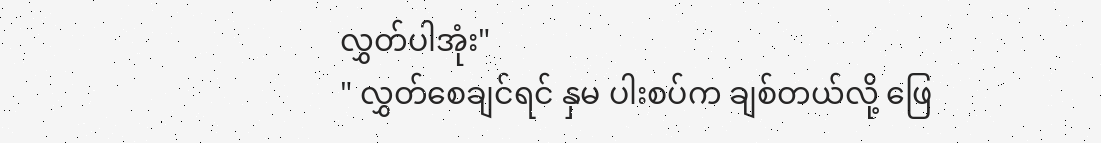လွှတ်ပါအုံး"
" လွှတ်စေချင်ရင် နှမ ပါးစပ်က ချစ်တယ်လို့ ဖြေ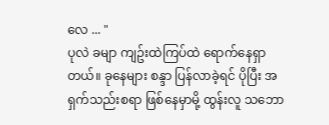လေ ... "
ပုလဲ ခမျာ ကျဥ်းထဲကြပ်ထဲ ရောက်နေရှာတယ်။ ခုနေများ စန္ဒာ ပြန်လာခဲ့ရင် ပိုပြီး အရှက်သည်းစရာ ဖြစ်နေမှာမို့ ထွန်းလူ သဘော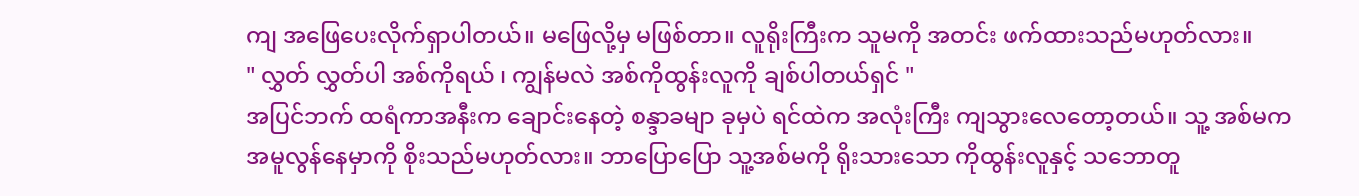ကျ အဖြေပေးလိုက်ရှာပါတယ်။ မဖြေလို့မှ မဖြစ်တာ။ လူရိုးကြီးက သူမကို အတင်း ဖက်ထားသည်မဟုတ်လား။
" လွှတ် လွှတ်ပါ အစ်ကိုရယ် ၊ ကျွန်မလဲ အစ်ကိုထွန်းလူကို ချစ်ပါတယ်ရှင် "
အပြင်ဘက် ထရံကာအနီးက ချောင်းနေတဲ့ စန္ဒာခမျာ ခုမှပဲ ရင်ထဲက အလုံးကြီး ကျသွားလေတော့တယ်။ သူ့ အစ်မက အမူလွန်နေမှာကို စိုးသည်မဟုတ်လား။ ဘာပြောပြော သူ့အစ်မကို ရိုးသားသော ကိုထွန်းလူနှင့် သဘောတူ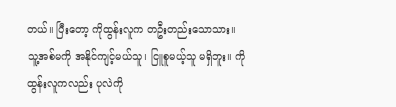တယ်။ ပြီးတော့ ကိုထွန်းလူက တဦးတည်းသောသား။ သူ့အစ်မကို အနိုင်ကျင့်မယ်သူ၊ ငြူစူမယ့်သူ မရှိဘူး။ ကိုထွန်းလူကလည်း ပုလဲကို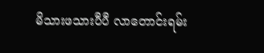မိသားဖသားပီပီ လာတောင်းရမ်း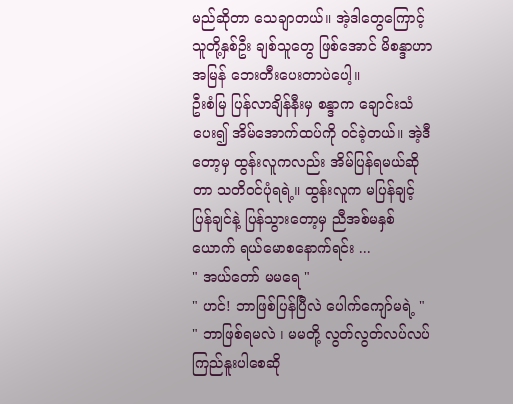မည်ဆိုတာ သေချာတယ်။ အဲ့ဒါတွေကြောင့် သူတို့နှစ်ဦး ချစ်သူတွေ ဖြစ်အောင် မိစန္ဒာဟာ အမြန် ဘေးတီးပေးတာပဲပေါ့။
ဦးစံမြ ပြန်လာချိန်နီးမှ စန္ဒာက ချောင်းသံပေး၍ အိမ်အောက်ထပ်ကို ဝင်ခဲ့တယ်။ အဲ့ဒီတော့မှ ထွန်းလူကလည်း အိမ်ပြန်ရမယ်ဆိုတာ သတိဝင်ပုံရရဲ့။ ထွန်းလူက မပြန်ချင့် ပြန်ချင်နဲ့ ပြန်သွားတော့မှ ညီအစ်မနှစ်ယောက် ရယ်မောစနောက်ရင်း ...
" အယ်တော် မမရေ "
" ဟင်! ဘာဖြစ်ပြန်ပြီလဲ ပေါက်ကျော်မရဲ့ "
" ဘာဖြစ်ရမလဲ ၊ မမတို့ လွတ်လွတ်လပ်လပ် ကြည်နူးပါစေဆို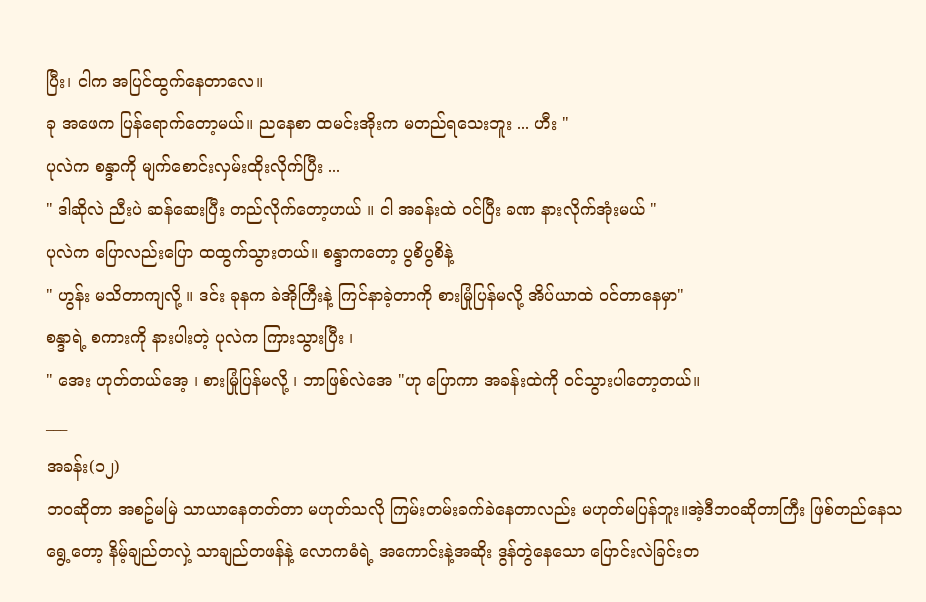ပြီး၊ ငါက အပြင်ထွက်နေတာလေ။
ခု အဖေက ပြန်ရောက်တော့မယ်။ ညနေစာ ထမင်းအိုးက မတည်ရသေးဘူး ... ဟီး "
ပုလဲက စန္ဒာကို မျက်စောင်းလှမ်းထိုးလိုက်ပြီး ...
" ဒါဆိုလဲ ညီးပဲ ဆန်ဆေးပြီး တည်လိုက်တော့ဟယ် ။ ငါ အခန်းထဲ ဝင်ပြီး ခဏ နားလိုက်အုံးမယ် "
ပုလဲက ပြောလည်းပြော ထထွက်သွားတယ်။ စန္ဒာကတော့ ပွစိပွစိနဲ့
" ဟွန်း မသိတာကျလို့ ။ ဒင်း ခုနက ခဲအိုကြီးနဲ့ ကြင်နာခဲ့တာကို စားမြုံပြန်မလို့ အိပ်ယာထဲ ဝင်တာနေမှာ"
စန္ဒာရဲ့ စကားကို နားပါးတဲ့ ပုလဲက ကြားသွားပြီး ၊
" အေး ဟုတ်တယ်အေ့ ၊ စားမြုံပြန်မလို့ ၊ ဘာဖြစ်လဲအေ "ဟု ပြောကာ အခန်းထဲကို ဝင်သွားပါတော့တယ်။
___
အခန်း(၁၂)
ဘဝဆိုတာ အစဥ်မမြဲ သာယာနေတတ်တာ မဟုတ်သလို ကြမ်းတမ်းခက်ခဲနေတာလည်း မဟုတ်မပြန်ဘူး။အဲ့ဒီဘဝဆိုတာကြီး ဖြစ်တည်နေသရွေ့တော့ နိမ့်ချည်တလှဲ့ သာချည်တဖန်နဲ့ လောကဓံရဲ့ အကောင်းနဲ့အဆိုး ဒွန်တွဲနေသော ပြောင်းလဲခြင်းတ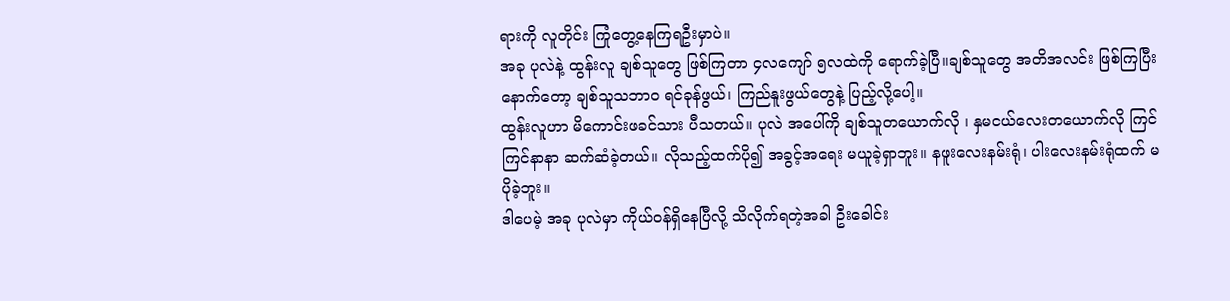ရားကို လူတိုင်း ကြုံတွေ့နေကြရဦးမှာပဲ။
အခု ပုလဲနဲ့ ထွန်းလူ ချစ်သူတွေ ဖြစ်ကြတာ ၄လကျော် ၅လထဲကို ရောက်ခဲ့ပြီ။ချစ်သူတွေ အတိအလင်း ဖြစ်ကြပြီးနောက်တော့ ချစ်သူသဘာဝ ရင်ခုန်ဖွယ်၊ ကြည်နူးဖွယ်တွေနဲ့ ပြည့်လို့ပေါ့။
ထွန်းလူဟာ မိကောင်းဖခင်သား ပီသတယ်။ ပုလဲ အပေါ်ကို ချစ်သူတယောက်လို ၊ နှမငယ်လေးတယောက်လို ကြင်ကြင်နာနာ ဆက်ဆံခဲ့တယ်။ လိုသည့်ထက်ပို၍ အခွင့်အရေး မယူခဲ့ရှာဘူး။ နဖူးလေးနမ်းရုံ၊ ပါးလေးနမ်းရုံထက် မပိုခဲ့ဘူး။
ဒါပေမဲ့ အခု ပုလဲမှာ ကိုယ်ဝန်ရှိနေပြီလို့ သိလိုက်ရတဲ့အခါ ဦးခေါင်း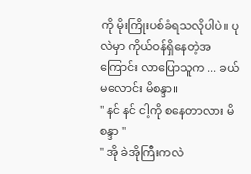ကို မိုးကြိုးပစ်ခံရသလိုပါပဲ။ ပုလဲမှာ ကိုယ်ဝန်ရှိနေတဲ့အကြောင်း လာပြောသူက ... ခယ်မလောင်း မိစန္ဒာ။
" နင် နင် ငါ့ကို စနေတာလား မိစန္ဒာ "
" အို ခဲအိုကြီးကလဲ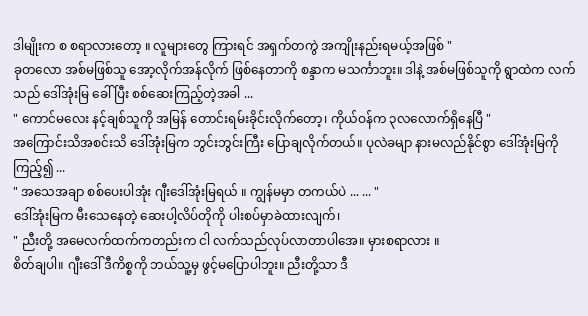ဒါမျိုးက စ စရာလားတော့ ။ လူများတွေ ကြားရင် အရှက်တကွဲ အကျိုးနည်းရမယ့်အဖြစ် "
ခုတလော အစ်မဖြစ်သူ အော့လိုက်အန်လိုက် ဖြစ်နေတာကို စန္ဒာက မသင်္ကာဘူး။ ဒါနဲ့ အစ်မဖြစ်သူကို ရွာထဲက လက်သည် ဒေါ်အုံးမြ ခေါ် ပြီး စစ်ဆေးကြည့်တဲ့အခါ ...
" ကောင်မလေး နင့်ချစ်သူကို အမြန် တောင်းရမ်းခိုင်းလိုက်တော့၊ ကိုယ်ဝန်က ၃လလောက်ရှိနေပြီ "
အကြောင်းသိအစင်းသိ ဒေါ်အုံးမြက ဘွင်းဘွင်းကြီး ပြောချလိုက်တယ်။ ပုလဲခမျာ နားမလည်နိုင်စွာ ဒေါ်အုံးမြကို ကြည့်၍ ...
" အသေအချာ စစ်ပေးပါအုံး ဂျီးဒေါ်အုံးမြရယ် ။ ကျွန်မမှာ တကယ်ပဲ ... ... "
ဒေါ်အုံးမြက မီးသေနေတဲ့ ဆေးပါ့လိပ်တိုကို ပါးစပ်မှာခဲထားလျက်၊
" ညီးတို့ အမေလက်ထက်ကတည်းက ငါ လက်သည်လုပ်လာတာပါအေ။ မှားစရာလား ။
စိတ်ချပါ။ ဂျီးဒေါ် ဒီကိစ္စကို ဘယ်သူ့မှ ဖွင့်မပြောပါဘူး။ ညီးတို့သာ ဒီ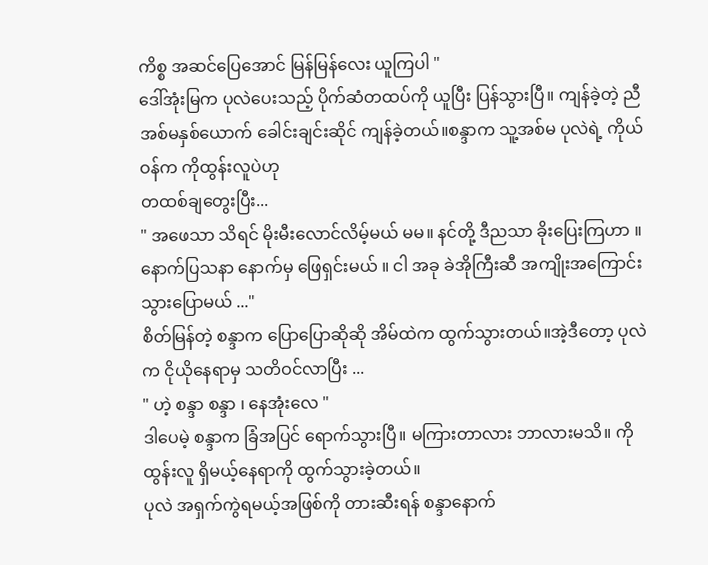ကိစ္စ အဆင်ပြေအောင် မြန်မြန်လေး ယူကြပါ "
ဒေါ်အုံးမြက ပုလဲပေးသည့် ပိုက်ဆံတထပ်ကို ယူပြီး ပြန်သွားပြီ။ ကျန်ခဲ့တဲ့ ညီအစ်မနှစ်ယောက် ခေါင်းချင်းဆိုင် ကျန်ခဲ့တယ်။စန္ဒာက သူ့အစ်မ ပုလဲရဲ့ ကိုယ်ဝန်က ကိုထွန်းလူပဲဟု
တထစ်ချတွေးပြီး...
" အဖေသာ သိရင် မိုးမီးလောင်လိမ့်မယ် မမ။ နင်တို့ ဒီညသာ ခိုးပြေးကြဟာ ။ နောက်ပြသနာ နောက်မှ ဖြေရှင်းမယ် ။ ငါ အခု ခဲအိုကြီးဆီ အကျိုးအကြောင်း သွားပြောမယ် ..."
စိတ်မြန်တဲ့ စန္ဒာက ပြောပြောဆိုဆို အိမ်ထဲက ထွက်သွားတယ်။အဲ့ဒီတော့ ပုလဲက ငိုယိုနေရာမှ သတိဝင်လာပြီး ...
" ဟဲ့ စန္ဒာ စန္ဒာ ၊ နေအုံးလေ "
ဒါပေမဲ့ စန္ဒာက ခြံအပြင် ရောက်သွားပြီ။ မကြားတာလား ဘာလားမသိ။ ကိုထွန်းလူ ရှိမယ့်နေရာကို ထွက်သွားခဲ့တယ်။
ပုလဲ အရှက်ကွဲရမယ့်အဖြစ်ကို တားဆီးရန် စန္ဒာနောက်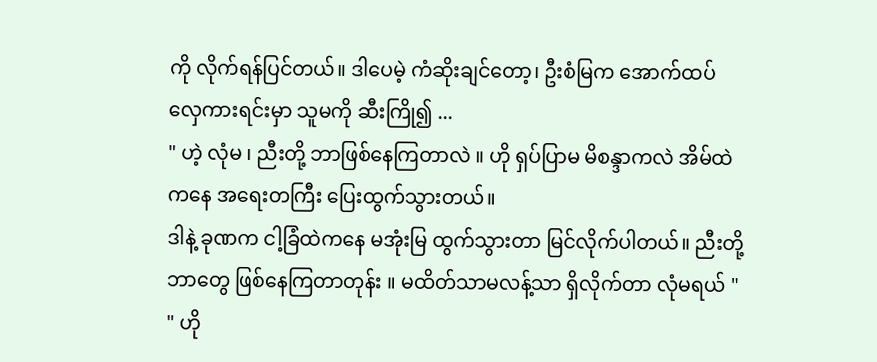ကို လိုက်ရန်ပြင်တယ်။ ဒါပေမဲ့ ကံဆိုးချင်တော့၊ ဦးစံမြက အောက်ထပ် လှေကားရင်းမှာ သူမကို ဆီးကြို၍ ...
" ဟဲ့ လုံမ ၊ ညီးတို့ ဘာဖြစ်နေကြတာလဲ ။ ဟို ရှပ်ပြာမ မိစန္ဒာကလဲ အိမ်ထဲကနေ အရေးတကြီး ပြေးထွက်သွားတယ်။
ဒါနဲ့ ခုဏက ငါ့ခြံထဲကနေ မအုံးမြ ထွက်သွားတာ မြင်လိုက်ပါတယ်။ ညီးတို့ ဘာတွေ ဖြစ်နေကြတာတုန်း ။ မထိတ်သာမလန့်သာ ရှိလိုက်တာ လုံမရယ် "
" ဟို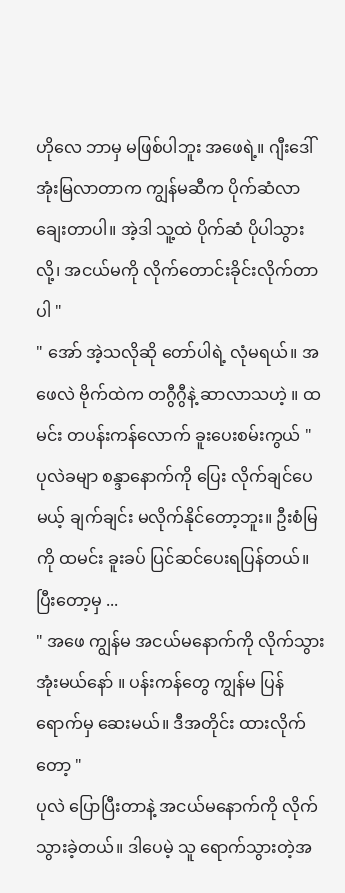ဟိုလေ ဘာမှ မဖြစ်ပါဘူး အဖေရဲ့။ ဂျီးဒေါ်အုံးမြလာတာက ကျွန်မဆီက ပိုက်ဆံလာချေးတာပါ။ အဲ့ဒါ သူ့ထဲ ပိုက်ဆံ ပိုပါသွားလို့၊ အငယ်မကို လိုက်တောင်းခိုင်းလိုက်တာပါ "
" အော် အဲ့သလိုဆို တော်ပါရဲ့ လုံမရယ်။ အဖေလဲ ဗိုက်ထဲက တဂွီဂွီနဲ့ ဆာလာသဟဲ့ ။ ထမင်း တပန်းကန်လောက် ခူးပေးစမ်းကွယ် "
ပုလဲခမျာ စန္ဒာနောက်ကို ပြေး လိုက်ချင်ပေမယ့် ချက်ချင်း မလိုက်နိုင်တော့ဘူး။ ဦးစံမြကို ထမင်း ခူးခပ် ပြင်ဆင်ပေးရပြန်တယ်။ ပြီးတော့မှ ...
" အဖေ ကျွန်မ အငယ်မနောက်ကို လိုက်သွားအုံးမယ်နော် ။ ပန်းကန်တွေ ကျွန်မ ပြန်ရောက်မှ ဆေးမယ်။ ဒီအတိုင်း ထားလိုက်တော့ "
ပုလဲ ပြောပြီးတာနဲ့ အငယ်မနောက်ကို လိုက်သွားခဲ့တယ်။ ဒါပေမဲ့ သူ ရောက်သွားတဲ့အ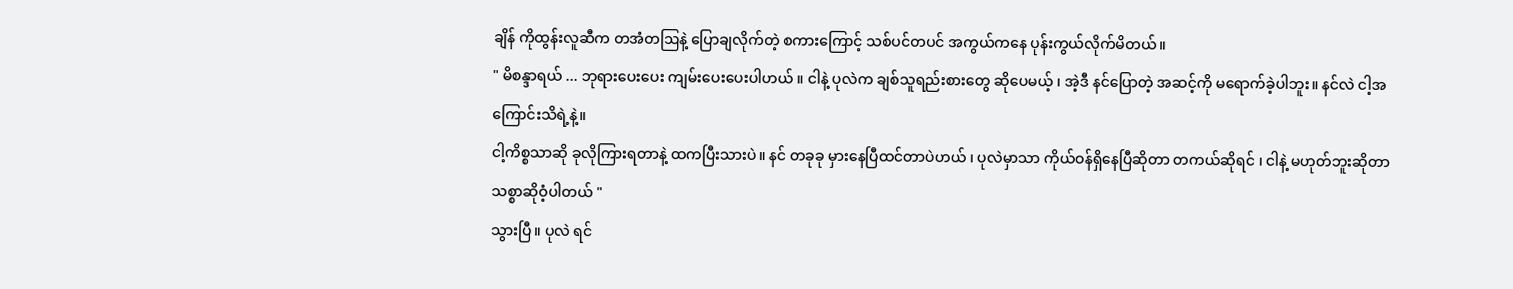ချိန် ကိုထွန်းလူဆီက တအံတဩနဲ့ ပြောချလိုက်တဲ့ စကားကြောင့် သစ်ပင်တပင် အကွယ်ကနေ ပုန်းကွယ်လိုက်မိတယ်။
" မိစန္ဒာရယ် ... ဘုရားပေးပေး ကျမ်းပေးပေးပါဟယ် ။ ငါနဲ့ ပုလဲက ချစ်သူရည်းစားတွေ ဆိုပေမယ့် ၊ အဲ့ဒီ နင်ပြောတဲ့ အဆင့်ကို မရောက်ခဲ့ပါဘူး။ နင်လဲ ငါ့အကြောင်းသိရဲ့နဲ့။
ငါ့ကိစ္စသာဆို ခုလိုကြားရတာနဲ့ ထကပြီးသားပဲ။ နင် တခုခု မှားနေပြီထင်တာပဲဟယ် ၊ ပုလဲမှာသာ ကိုယ်ဝန်ရှိနေပြီဆိုတာ တကယ်ဆိုရင် ၊ ငါနဲ့ မဟုတ်ဘူးဆိုတာ သစ္စာဆိုဝံ့ပါတယ် "
သွားပြီ။ ပုလဲ ရင်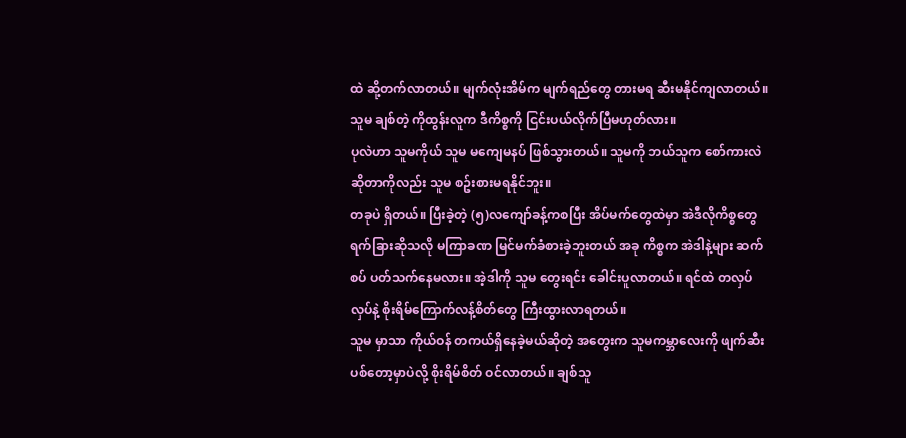ထဲ ဆို့တက်လာတယ်။ မျက်လုံးအိမ်က မျက်ရည်တွေ တားမရ ဆီးမနိုင်ကျလာတယ်။ သူမ ချစ်တဲ့ ကိုထွန်းလူက ဒီကိစ္စကို ငြင်းပယ်လိုက်ပြီမဟုတ်လား။
ပုလဲဟာ သူမကိုယ် သူမ မကျေမနပ် ဖြစ်သွားတယ်။ သူမကို ဘယ်သူက စော်ကားလဲဆိုတာကိုလည်း သူမ စဥ်းစားမရနိုင်ဘူး။
တခုပဲ ရှိတယ်။ ပြီးခဲ့တဲ့ (၅)လကျော်ခန့်ကစပြီး အိပ်မက်တွေထဲမှာ အဲဒီလိုကိစ္စတွေ ရက်ခြားဆိုသလို မကြာခဏ မြင်မက်ခံစားခဲ့ဘူးတယ် အခု ကိစ္စက အဲဒါနဲ့များ ဆက်စပ် ပတ်သက်နေမလား။ အဲ့ဒါကို သူမ တွေးရင်း ခေါင်းပူလာတယ်။ ရင်ထဲ တလှပ်လှပ်နဲ့ စိုးရိမ်ကြောက်လန့်စိတ်တွေ ကြီးထွားလာရတယ်။
သူမ မှာသာ ကိုယ်ဝန် တကယ်ရှိနေခဲ့မယ်ဆိုတဲ့ အတွေးက သူမကမ္ဘာလေးကို ဖျက်ဆီးပစ်တော့မှာပဲလို့ စိုးရိမ်စိတ် ဝင်လာတယ်။ ချစ်သူ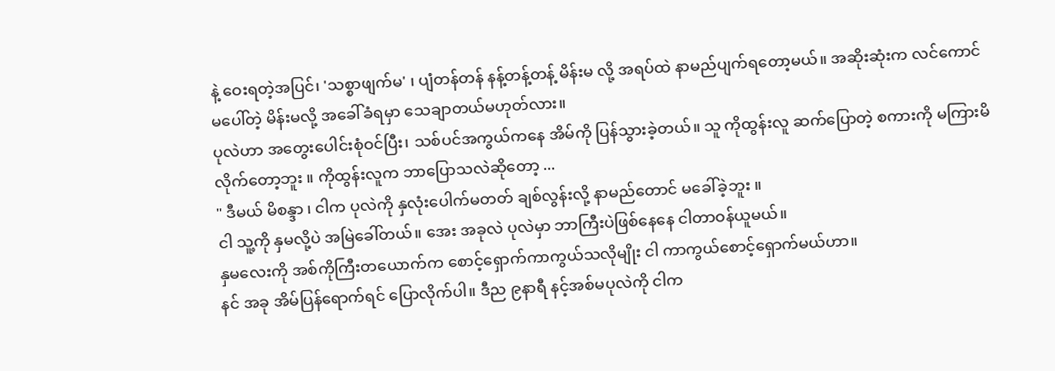နဲ့ ဝေးရတဲ့အပြင်၊ 'သစ္စာဖျက်မ' ၊ ပျံတန်တန် နန့်တန့်တန့် မိန်းမ လို့ အရပ်ထဲ နာမည်ပျက်ရတော့မယ်။ အဆိုးဆုံးက လင်ကောင်မပေါ်တဲ့ မိန်းမလို့ အခေါ်ခံရမှာ သေချာတယ်မဟုတ်လား။
ပုလဲဟာ အတွေးပေါင်းစုံဝင်ပြီး၊ သစ်ပင်အကွယ်ကနေ အိမ်ကို ပြန်သွားခဲ့တယ်။ သူ ကိုထွန်းလူ ဆက်ပြောတဲ့ စကားကို မကြားမိလိုက်တော့ဘူး ။ ကိုထွန်းလူက ဘာပြောသလဲဆိုတော့ ...
" ဒီမယ် မိစန္ဒာ ၊ ငါက ပုလဲကို နှလုံးပေါက်မတတ် ချစ်လွန်းလို့ နာမည်တောင် မခေါ်ခဲ့ဘူး ။
ငါ သူ့ကို နှမလို့ပဲ အမြဲခေါ်တယ်။ အေး အခုလဲ ပုလဲမှာ ဘာကြီးပဲဖြစ်နေနေ ငါတာဝန်ယူမယ်။
နှမလေးကို အစ်ကိုကြီးတယောက်က စောင့်ရှောက်ကာကွယ်သလိုမျိုး ငါ ကာကွယ်စောင့်ရှောက်မယ်ဟာ။
နင် အခု အိမ်ပြန်ရောက်ရင် ပြောလိုက်ပါ။ ဒီည ၉နာရီ နင့်အစ်မပုလဲကို ငါက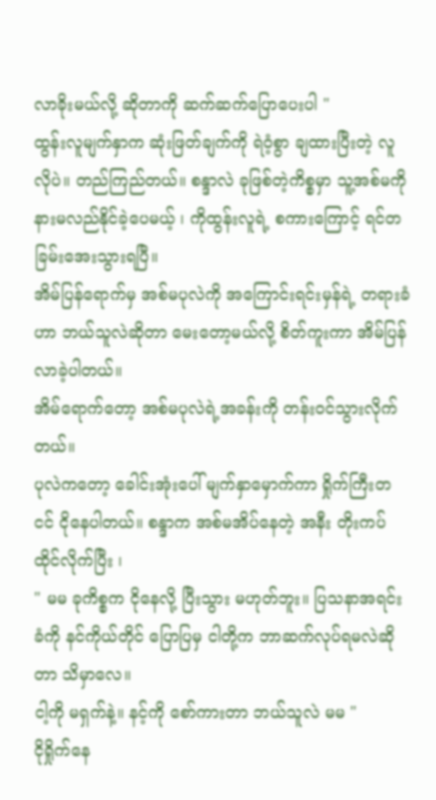လာခိုးမယ်လို့ ဆိုတာကို ဆက်ဆက်ပြောပေးပါ "
ထွန်းလူမျက်နှာက ဆုံးဖြတ်ချက်ကို ရဲဝံ့စွာ ချထားပြီးတဲ့ လူလိုပဲ။ တည်ကြည်တယ်။ စန္ဒာလဲ ခုဖြစ်တဲ့ကိစ္စမှာ သူ့အစ်မကို နားမလည်နိုင်ခဲ့ပေမယ့် ၊ ကိုထွန်းလူရဲ့ စကားကြောင့် ရင်တခြမ်းအေးသွားရပြီ။
အိမ်ပြန်ရောက်မှ အစ်မပုလဲကို အကြောင်းရင်းမှန်ရဲ့ တရားခံဟာ ဘယ်သူလဲဆိုတာ မေးတော့မယ်လို့ စိတ်ကူးကာ အိမ်ပြန်လာခဲ့ပါတယ်။
အိမ်ရောက်တော့ အစ်မပုလဲရဲ့အခန်းကို တန်းဝင်သွားလိုက်တယ်။
ပုလဲကတော့ ခေါင်းအုံးပေါ် မျက်နှာမှောက်ကာ ရှိုက်ကြီးတငင် ငိုနေပါတယ်။ စန္ဒာက အစ်မအိပ်နေတဲ့ အနီး တိုးကပ်ထိုင်လိုက်ပြီး ၊
" မမ ခုကိစ္စက ငိုနေလို့ ပြီးသွား မဟုတ်ဘူး။ ပြသနာအရင်းခံကို နင်ကိုယ်တိုင် ပြောပြမှ ငါတို့က ဘာဆက်လုပ်ရမလဲဆိုတာ သိမှာလေ။
ငါ့ကို မရှက်နဲ့။ နင့်ကို စော်ကားတာ ဘယ်သူလဲ မမ "
ငိုရှိုက်နေ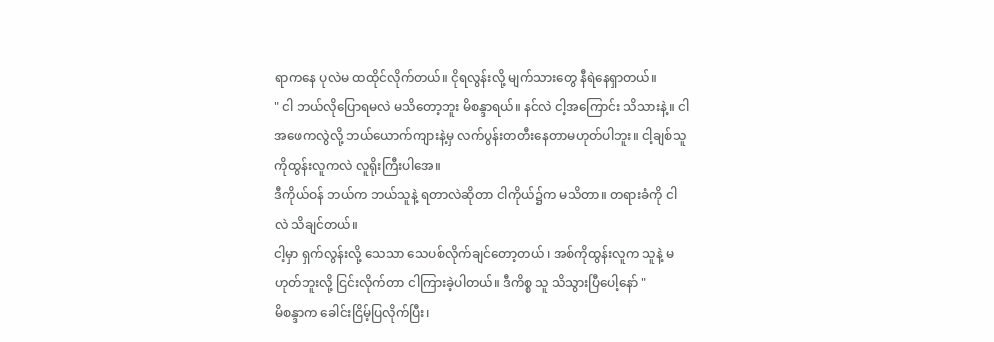ရာကနေ ပုလဲမ ထထိုင်လိုက်တယ်။ ငိုရလွန်းလို့ မျက်သားတွေ နီရဲနေရှာတယ်။
" ငါ ဘယ်လိုပြောရမလဲ မသိတော့ဘူး မိစန္ဒာရယ်။ နင်လဲ ငါ့အကြောင်း သိသားနဲ့။ ငါ အဖေကလွဲလို့ ဘယ်ယောက်ကျားနဲ့မှ လက်ပွန်းတတီးနေတာမဟုတ်ပါဘူး။ ငါ့ချစ်သူ ကိုထွန်းလူကလဲ လူရိုးကြီးပါအေ။
ဒီကိုယ်ဝန် ဘယ်က ဘယ်သူနဲ့ ရတာလဲဆိုတာ ငါကိုယ်၌က မသိတာ။ တရားခံကို ငါလဲ သိချင်တယ်။
ငါ့မှာ ရှက်လွန်းလို့ သေသာ သေပစ်လိုက်ချင်တော့တယ် ၊ အစ်ကိုထွန်းလူက သူနဲ့ မဟုတ်ဘူးလို့ ငြင်းလိုက်တာ ငါကြားခဲ့ပါတယ်။ ဒီကိစ္စ သူ သိသွားပြီပေါ့နော် "
မိစန္ဒာက ခေါင်းငြိမ့်ပြလိုက်ပြီး၊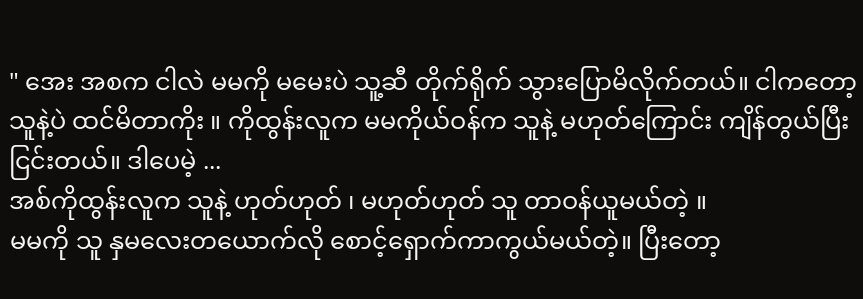" အေး အစက ငါလဲ မမကို မမေးပဲ သူ့ဆီ တိုက်ရိုက် သွားပြောမိလိုက်တယ်။ ငါကတော့ သူနဲ့ပဲ ထင်မိတာကိုး ။ ကိုထွန်းလူက မမကိုယ်ဝန်က သူနဲ့ မဟုတ်ကြောင်း ကျိန်တွယ်ပြီး ငြင်းတယ်။ ဒါပေမဲ့ ...
အစ်ကိုထွန်းလူက သူနဲ့ ဟုတ်ဟုတ် ၊ မဟုတ်ဟုတ် သူ တာဝန်ယူမယ်တဲ့ ။
မမကို သူ နှမလေးတယောက်လို စောင့်ရှောက်ကာကွယ်မယ်တဲ့။ ပြီးတော့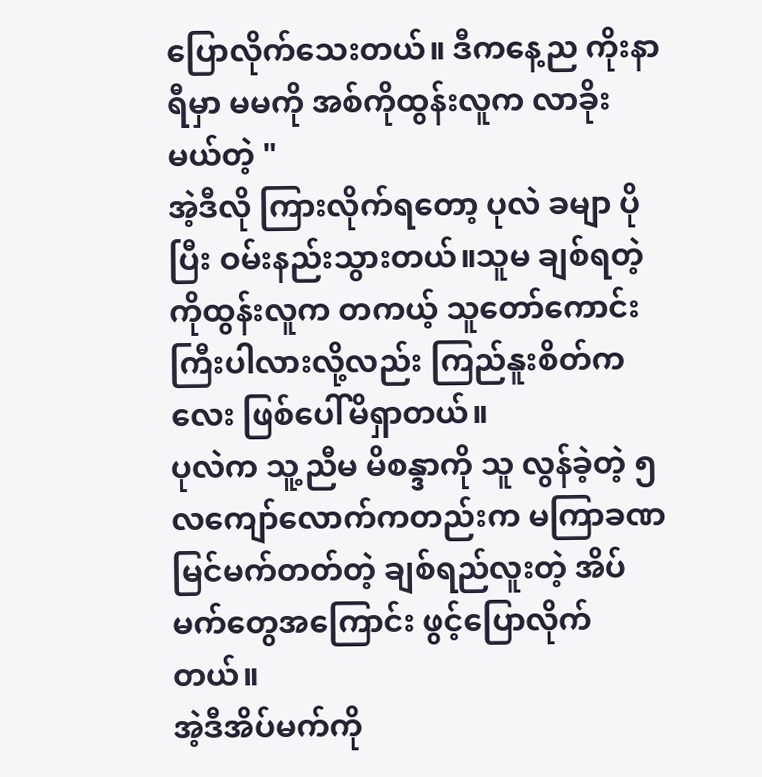ပြောလိုက်သေးတယ်။ ဒီကနေ့ည ကိုးနာရီမှာ မမကို အစ်ကိုထွန်းလူက လာခိုးမယ်တဲ့ "
အဲ့ဒီလို ကြားလိုက်ရတော့ ပုလဲ ခမျာ ပိုပြီး ဝမ်းနည်းသွားတယ်။သူမ ချစ်ရတဲ့ ကိုထွန်းလူက တကယ့် သူတော်ကောင်းကြီးပါလားလို့လည်း ကြည်နူးစိတ်ကလေး ဖြစ်ပေါ်မိရှာတယ်။
ပုလဲက သူ့ညီမ မိစန္ဒာကို သူ လွန်ခဲ့တဲ့ ၅လကျော်လောက်ကတည်းက မကြာခဏ မြင်မက်တတ်တဲ့ ချစ်ရည်လူးတဲ့ အိပ်မက်တွေအကြောင်း ဖွင့်ပြောလိုက်တယ်။
အဲ့ဒီအိပ်မက်ကို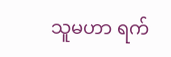သူမဟာ ရက်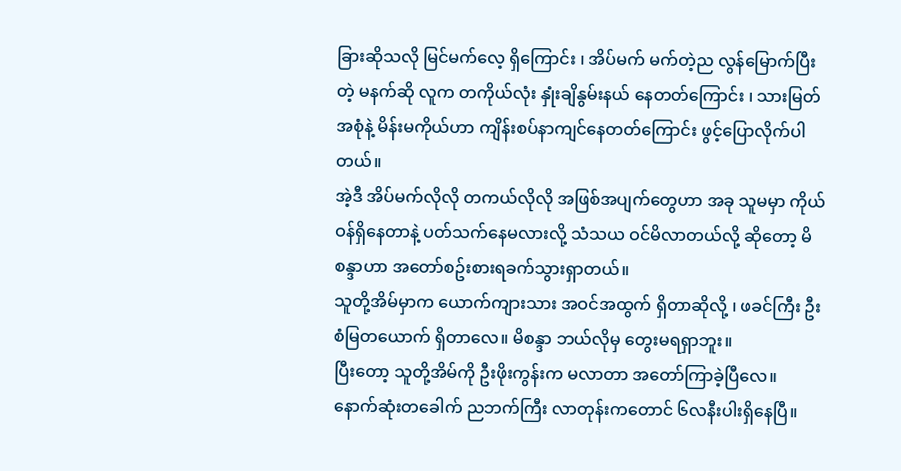ခြားဆိုသလို မြင်မက်လေ့ ရှိကြောင်း ၊ အိပ်မက် မက်တဲ့ည လွန်မြောက်ပြီးတဲ့ မနက်ဆို လူက တကိုယ်လုံး နှုံးချိနွမ်းနယ် နေတတ်ကြောင်း ၊ သားမြတ်အစုံနဲ့ မိန်းမကိုယ်ဟာ ကျိန်းစပ်နာကျင်နေတတ်ကြောင်း ဖွင့်ပြောလိုက်ပါတယ်။
အဲ့ဒီ အိပ်မက်လိုလို တကယ်လိုလို အဖြစ်အပျက်တွေဟာ အခု သူမမှာ ကိုယ်ဝန်ရှိနေတာနဲ့ ပတ်သက်နေမလားလို့ သံသယ ဝင်မိလာတယ်လို့ ဆိုတော့ မိစန္ဒာဟာ အတော်စဥ်းစားရခက်သွားရှာတယ်။
သူတို့အိမ်မှာက ယောက်ကျားသား အဝင်အထွက် ရှိတာဆိုလို့ ၊ ဖခင်ကြီး ဦးစံမြတယောက် ရှိတာလေ။ မိစန္ဒာ ဘယ်လိုမှ တွေးမရရှာဘူး။
ပြီးတော့ သူတို့အိမ်ကို ဦးဖိုးကွန်းက မလာတာ အတော်ကြာခဲ့ပြီလေ။ နောက်ဆုံးတခေါက် ညဘက်ကြီး လာတုန်းကတောင် ၆လနီးပါးရှိနေပြီ။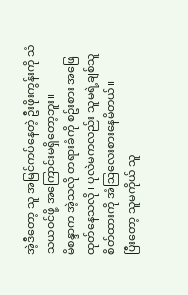အဲ့ဒီတော့ သူ အမြင်ကပ်နေတဲ့ ဦးဖိုးကွန်းကို သံသယဝင်ဖို့ အကြောင်းမရှိတော့ဘူး။
မိစန္ဒာက အဲ့သလို တရားခံကို စဥ်းစား အဖြေထုတ်နေသလို ၊ ပုလဲမကလည်း သူမရဲ့ချစ်သူ စိတ်ထားကို အံဩလေးစားနေမိတယ်။
ပြီးတော့ သူမကိုယ် သူ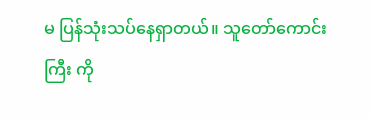မ ပြန်သုံးသပ်နေရှာတယ်။ သူတော်ကောင်းကြီး ကို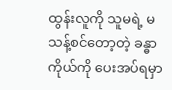ထွန်းလူကို သူမရဲ့ မသန့်စင်တော့တဲ့ ခန္ဓာကိုယ်ကို ပေးအပ်ရမှာ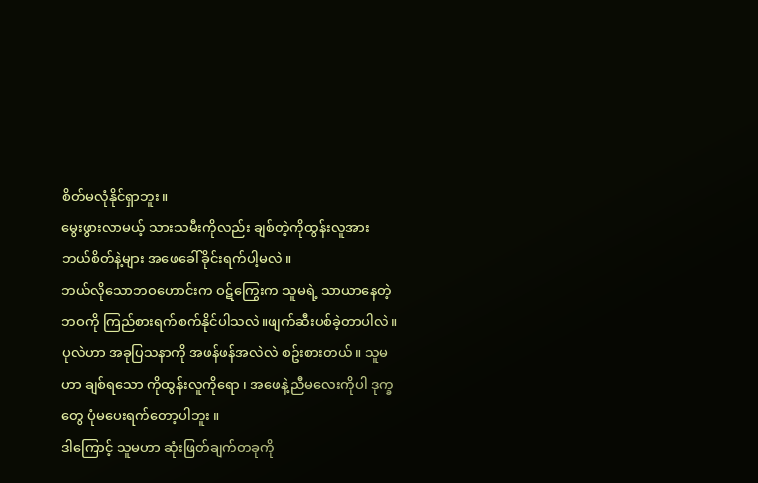စိတ်မလုံနိုင်ရှာဘူး။
မွေးဖွားလာမယ့် သားသမီးကိုလည်း ချစ်တဲ့ကိုထွန်းလူအား ဘယ်စိတ်နဲ့များ အဖေခေါ်ခိုင်းရက်ပါ့မလဲ။
ဘယ်လိုသောဘဝဟောင်းက ဝဋ်ကြွေးက သူမရဲ့ သာယာနေတဲ့ ဘဝကို ကြည်စားရက်စက်နိုင်ပါသလဲ။ဖျက်ဆီးပစ်ခဲ့တာပါလဲ။
ပုလဲဟာ အခုပြသနာကို အဖန်ဖန်အလဲလဲ စဥ်းစားတယ်။ သူမဟာ ချစ်ရသော ကိုထွန်းလူကိုရော ၊ အဖေနဲ့ညီမလေးကိုပါ ဒုက္ခတွေ ပုံမပေးရက်တော့ပါဘူး ။
ဒါကြောင့် သူမဟာ ဆုံးဖြတ်ချက်တခုကို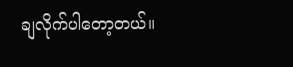ချလိုက်ပါတော့တယ်။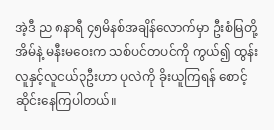အဲ့ဒီ ည ၈နာရီ ၄၅မိနစ်အချိန်လောက်မှာ ဦးစံမြတို့အိမ်နဲ့ မနီးမဝေးက သစ်ပင်တပင်ကို ကွယ်၍ ထွန်းလူနှင့်လူငယ်၃ဦးဟာ ပုလဲကို ခိုးယူကြရန် စောင့်ဆိုင်းနေကြပါတယ်။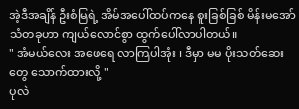အဲ့ဒီအချိန် ဦးစံမြရဲ့ အိမ်အပေါ်ထပ်ကနေ စူးခြစ်ခြစ် မိန်းမအော်သံတခုဟာ ကျယ်လောင်စွာ ထွက်ပေါ်လာပါတယ်။
" အံမယ်လေး အဖေရေ လာကြပါအုံး ၊ ဒီမှာ မမ ပိုးသတ်ဆေးတွေ သောက်ထားလို့ "
ပုလဲ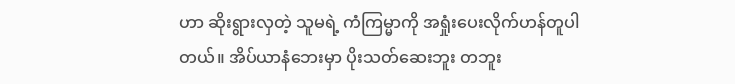ဟာ ဆိုးရွားလှတဲ့ သူမရဲ့ ကံကြမ္မာကို အရှုံးပေးလိုက်ဟန်တူပါတယ်။ အိပ်ယာနံဘေးမှာ ပိုးသတ်ဆေးဘူး တဘူး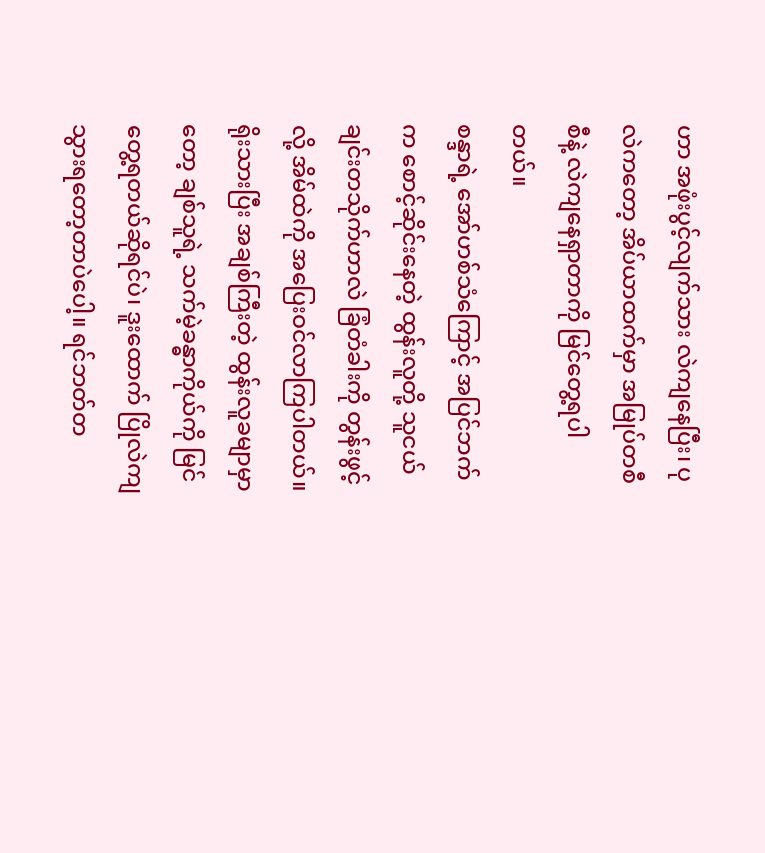ဟာ အဖုံးပွင့်လျက်သား လဲကျနေပြီး၊ ပုလဲကတော့ အိပ်ယာထက်မှာ အမြုပ်တစီစီနဲ့ လဲကျနေရှာတာကို မြင်တွေ့ရပါတယ်။
စန္ဒာရဲ့ အော်ဟစ်သံကြောင့် အပြင်ဘက်က စောင့်ဆိုင်းနေတဲ့ ထွန်းလူတို့ သူငယ်ချင်းတသိုက်ဟာလဲ ခြံတံခါးကို တွန်းဖွင့်လို့ အိမ်ထဲကို အပြေးဝင်လာကြပါတယ်။
ရိုးသားပြီး အချစ်ကြီးတဲ့ ထွန်းလူခမျာမှာတော့ ချစ်သူရဲ့ သက်မဲ့ခန္ဓာကိုယ်ကို မြင်တွေ့ရတယ်ဆိုရင်ပဲ၊ ဒူးထောက် ပြိုလဲကျသွားရတော့တာပဲပေါ့။ ရင်ဘတ်တ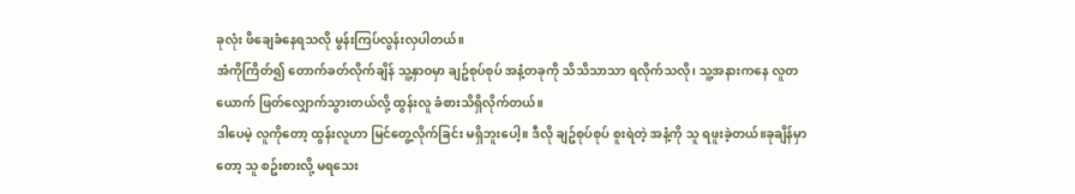ခုလုံး ဖိချေခံနေရသလို မွန်းကြပ်လွန်းလှပါတယ်။
အံကိုကြိတ်၍ တောက်ခတ်လိုက်ချိန် သူ့နှာဝမှာ ချဥ်စုပ်စုပ် အနံ့တခုကို သိသိသာသာ ရလိုက်သလို၊ သူ့အနားကနေ လူတယောက် ဖြတ်လျှောက်သွားတယ်လို့ ထွန်းလူ ခံစားသိရှိလိုက်တယ်။
ဒါပေမဲ့ လူကိုတော့ ထွန်းလူဟာ မြင်တွေ့လိုက်ခြင်း မရှိဘူးပေါ့။ ဒီလို ချဥ်စုပ်စုပ် စူးရဲတဲ့ အနံ့ကို သူ ရဖူးခဲ့တယ်။ခုချိန်မှာတော့ သူ စဥ်းစားလို့ မရသေး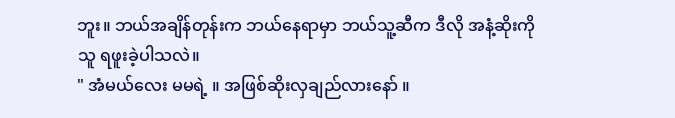ဘူး။ ဘယ်အချိန်တုန်းက ဘယ်နေရာမှာ ဘယ်သူ့ဆီက ဒီလို အနံ့ဆိုးကို သူ ရဖူးခဲ့ပါသလဲ။
" အံမယ်လေး မမရဲ့ ။ အဖြစ်ဆိုးလှချည်လားနော် ။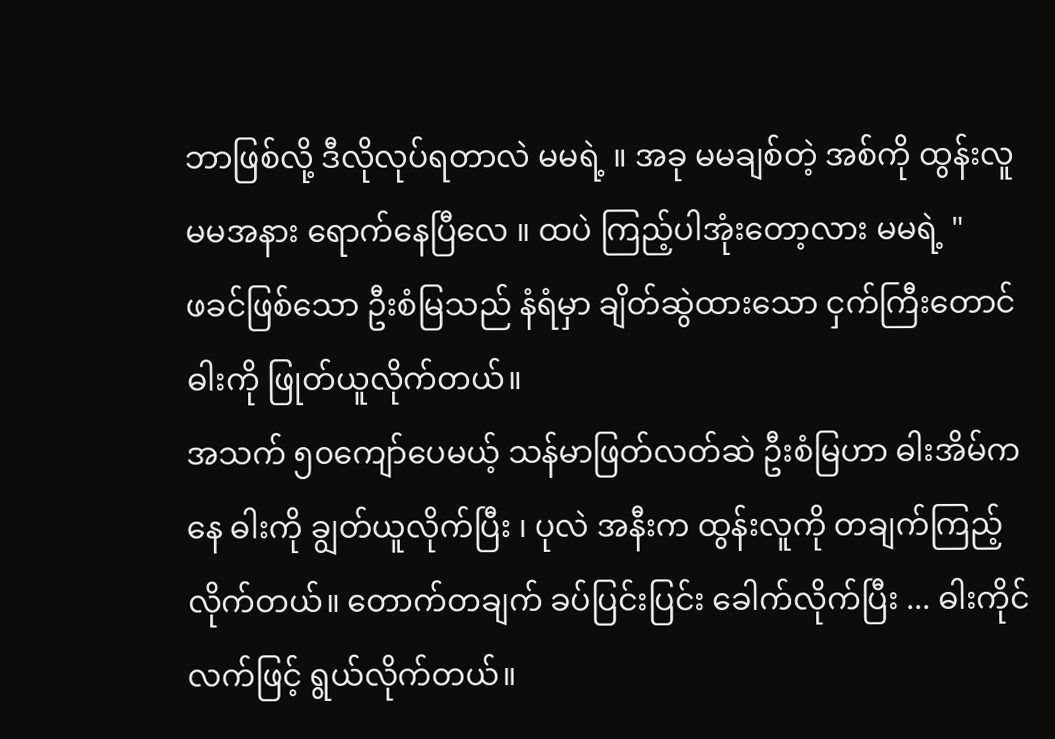ဘာဖြစ်လို့ ဒီလိုလုပ်ရတာလဲ မမရဲ့ ။ အခု မမချစ်တဲ့ အစ်ကို ထွန်းလူ မမအနား ရောက်နေပြီလေ ။ ထပဲ ကြည့်ပါအုံးတော့လား မမရဲ့ "
ဖခင်ဖြစ်သော ဦးစံမြသည် နံရံမှာ ချိတ်ဆွဲထားသော ငှက်ကြီးတောင် ဓါးကို ဖြုတ်ယူလိုက်တယ်။
အသက် ၅၀ကျော်ပေမယ့် သန်မာဖြတ်လတ်ဆဲ ဦးစံမြဟာ ဓါးအိမ်ကနေ ဓါးကို ချွတ်ယူလိုက်ပြီး ၊ ပုလဲ အနီးက ထွန်းလူကို တချက်ကြည့်လိုက်တယ်။ တောက်တချက် ခပ်ပြင်းပြင်း ခေါက်လိုက်ပြီး ... ဓါးကိုင်လက်ဖြင့် ရွယ်လိုက်တယ်။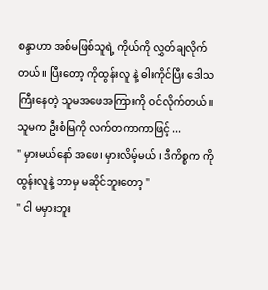စန္ဒာဟာ အစ်မဖြစ်သူရဲ့ ကိုယ်ကို လွှတ်ချလိုက်တယ်။ ပြီးတော့ ကိုထွန်းလူ နဲ့ ဓါးကိုင်ပြီး ဒေါသကြီးနေတဲ့ သူမအဖေအကြားကို ဝင်လိုက်တယ်။ သူမက ဦးစံမြကို လက်တကာကာဖြင့် ...
" မှားမယ်နော် အဖေ၊ မှားလိမ့်မယ် ၊ ဒီကိစ္စက ကိုထွန်းလူနဲ့ ဘာမှ မဆိုင်ဘူးတော့ "
" ငါ မမှားဘူး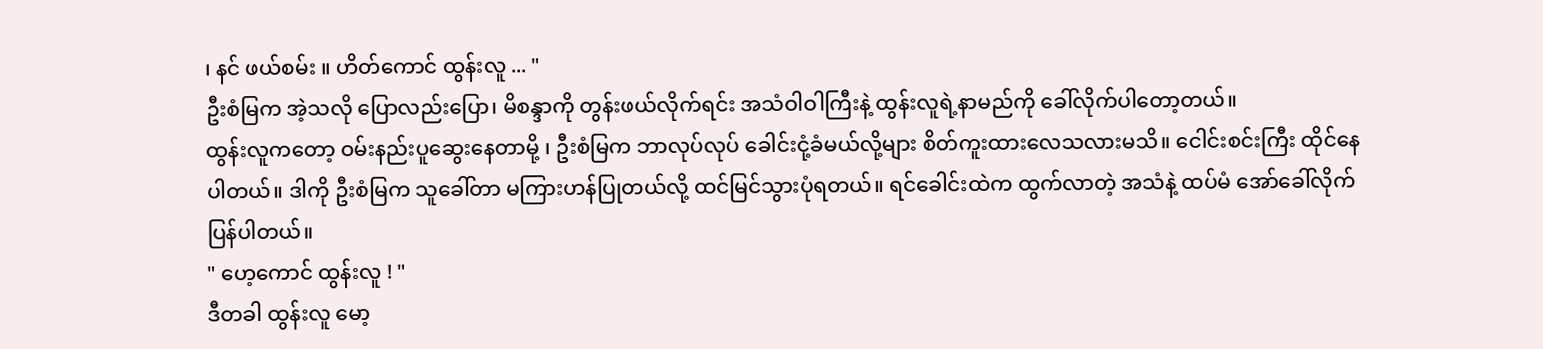၊ နင် ဖယ်စမ်း ။ ဟိတ်ကောင် ထွန်းလူ ... "
ဦးစံမြက အဲ့သလို ပြောလည်းပြော၊ မိစန္ဒာကို တွန်းဖယ်လိုက်ရင်း အသံဝါဝါကြီးနဲ့ ထွန်းလူရဲ့နာမည်ကို ခေါ်လိုက်ပါတော့တယ်။
ထွန်းလူကတော့ ဝမ်းနည်းပူဆွေးနေတာမို့ ၊ ဦးစံမြက ဘာလုပ်လုပ် ခေါင်းငုံ့ခံမယ်လို့များ စိတ်ကူးထားလေသလားမသိ။ ငေါင်းစင်းကြီး ထိုင်နေပါတယ်။ ဒါကို ဦးစံမြက သူခေါ်တာ မကြားဟန်ပြုတယ်လို့ ထင်မြင်သွားပုံရတယ်။ ရင်ခေါင်းထဲက ထွက်လာတဲ့ အသံနဲ့ ထပ်မံ အော်ခေါ်လိုက်ပြန်ပါတယ်။
" ဟေ့ကောင် ထွန်းလူ ! "
ဒီတခါ ထွန်းလူ မော့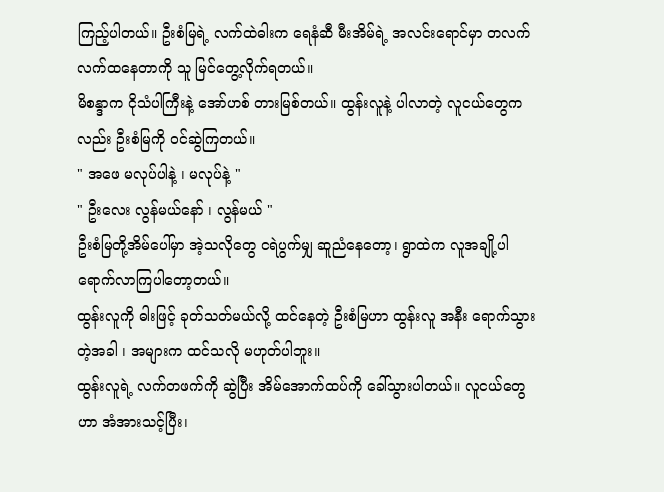ကြည့်ပါတယ်။ ဦးစံမြရဲ့ လက်ထဲဓါးက ရေနံဆီ မီးအိမ်ရဲ့ အလင်းရောင်မှာ တလက်လက်ထနေတာကို သူ မြင်တွေ့လိုက်ရတယ်။
မိစန္ဒာက ငိုသံပါကြီးနဲ့ အော်ဟစ် တားမြစ်တယ်။ ထွန်းလူနဲ့ ပါလာတဲ့ လူငယ်တွေကလည်း ဦးစံမြကို ဝင်ဆွဲကြတယ်။
" အဖေ မလုပ်ပါနဲ့ ၊ မလုပ်နဲ့ "
" ဦးလေး လွန်မယ်နော် ၊ လွန်မယ် "
ဦးစံမြတို့အိမ်ပေါ်မှာ အဲ့သလိုတွေ ငရဲပွက်မျှ ဆူညံနေတော့၊ ရွာထဲက လူအချို့ပါ ရောက်လာကြပါတော့တယ်။
ထွန်းလူကို ဓါးဖြင့် ခုတ်သတ်မယ်လို့ ထင်နေတဲ့ ဦးစံမြဟာ ထွန်းလူ အနီး ရောက်သွားတဲ့အခါ ၊ အများက ထင်သလို မဟုတ်ပါဘူး။
ထွန်းလူရဲ့ လက်တဖက်ကို ဆွဲပြီး အိမ်အောက်ထပ်ကို ခေါ်သွားပါတယ်။ လူငယ်တွေဟာ အံအားသင့်ပြီး၊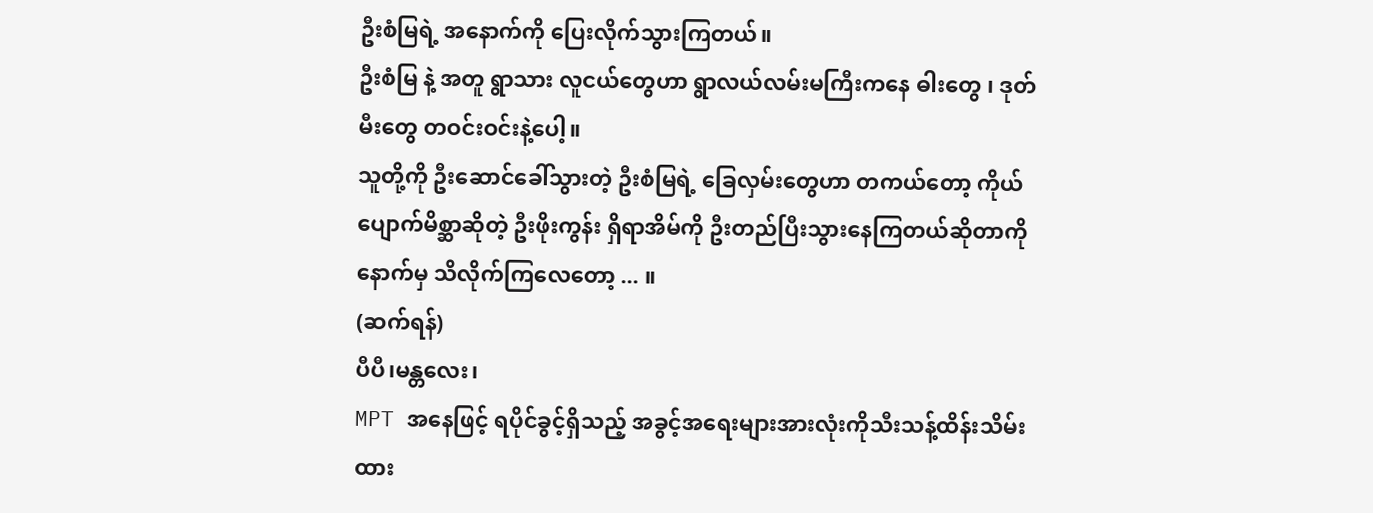ဦးစံမြရဲ့ အနောက်ကို ပြေးလိုက်သွားကြတယ်။
ဦးစံမြ နဲ့ အတူ ရွာသား လူငယ်တွေဟာ ရွာလယ်လမ်းမကြီးကနေ ဓါးတွေ ၊ ဒုတ်မီးတွေ တဝင်းဝင်းနဲ့ပေါ့။
သူတို့ကို ဦးဆောင်ခေါ်သွားတဲ့ ဦးစံမြရဲ့ ခြေလှမ်းတွေဟာ တကယ်တော့ ကိုယ်ပျောက်မိစ္ဆာဆိုတဲ့ ဦးဖိုးကွန်း ရှိရာအိမ်ကို ဦးတည်ပြီးသွားနေကြတယ်ဆိုတာကို နောက်မှ သိလိုက်ကြလေတော့ ... ။
(ဆက်ရန်)
ပီပီ၊မန္တလေး၊
MPT အနေဖြင့် ရပိုင်ခွင့်ရှိသည့် အခွင့်အရေးများအားလုံးကိုသီးသန့်ထိန်းသိမ်းထား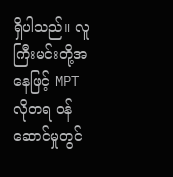ရှိပါသည်။ လူကြီးမင်းတို့အနေဖြင့် MPT လိုတရ ဝန်ဆောင်မှုတွင်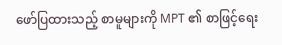ဖော်ပြထားသည့် စာမူများကို MPT ၏ စာဖြင့်ရေး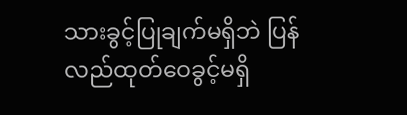သားခွင့်ပြုချက်မရှိဘဲ ပြန်လည်ထုတ်ဝေခွင့်မရှိ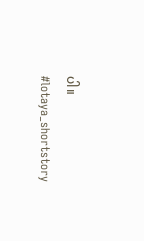ပါ။
#lotaya_shortstory